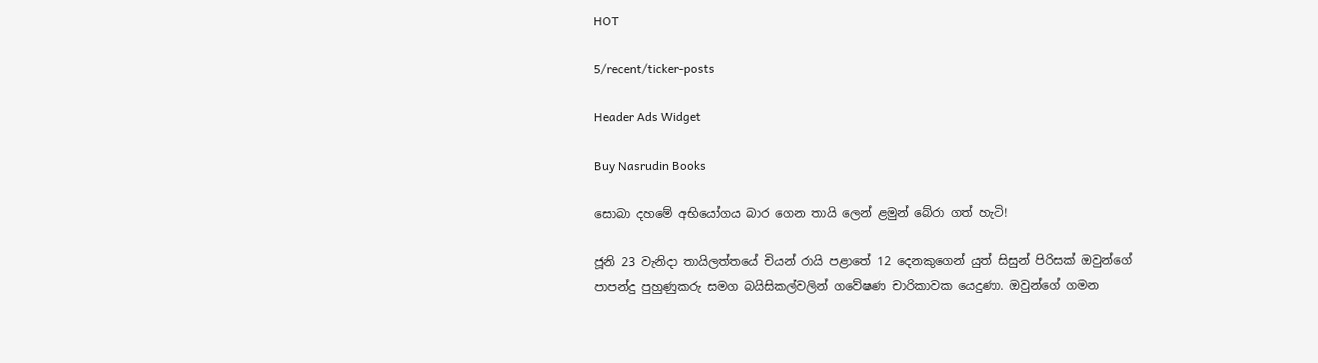HOT

5/recent/ticker-posts

Header Ads Widget

Buy Nasrudin Books

සොබා දහමේ අභියෝගය බාර ගෙන තායි ලෙන් ළමුන් බේරා ගත් හැටි!

ජූනි 23 වැනිදා තායිලත්තයේ චියන් රායි පළාතේ 12 දෙනකුගෙන් යුත් සිසුන් පිරිසක් ඔවුන්ගේ පාපන්දු පුහුණුකරු සමග බයිසිකල්වලින් ගවේෂණ චාරිකාවක යෙදුණා. ඔවුන්ගේ ගමන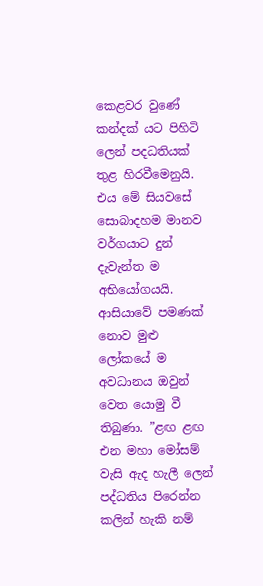කෙළවර වුණේ කන්දක් යට පිහිටි ලෙන් පදධතියක් තුළ හිරවීමෙනුයි. එය මේ සියවසේ සොබාදහම මානව වර්ගයාට දුන් දැවැන්ත ම අභියෝගයයි. ආසියාවේ පමණක් නොව මුළු ලෝකයේ ම අවධානය ඔවුන් වෙත යොමු වී තිබුණා. ”ළඟ ළඟ එන මහා මෝසම් වැසි ඇද හැලී ලෙන් පද්ධතිය පිරෙන්න කලින් හැකි නම්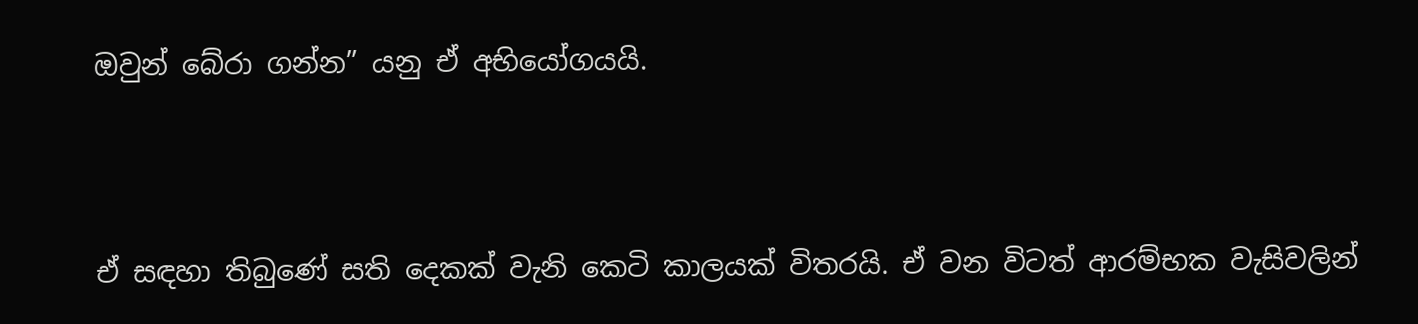ඔවුන් බේරා ගන්න” යනු ඒ අභියෝගයයි.



ඒ සඳහා තිබුණේ සති දෙකක් වැනි කෙටි කාලයක් විතරයි. ඒ වන විටත් ආරම්භක වැසිවලින්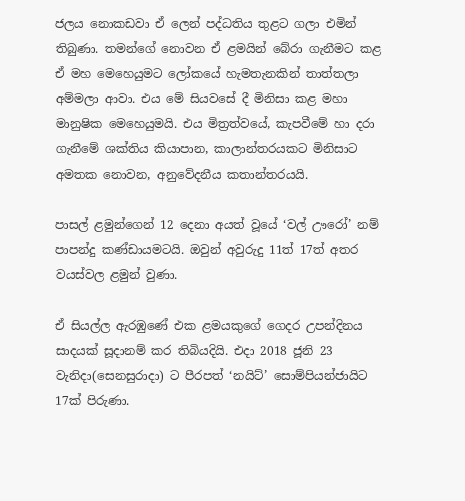ජලය නොකඩවා ඒ ලෙන් පද්ධතිය තුළට ගලා එමින් තිබුණා. තමන්ගේ නොවන ඒ ළමයින් බේරා ගැනීමට කළ ඒ මහ මෙහෙයුමට ලෝකයේ හැමතැනකින් තාත්තලා අම්මලා ආවා. එය මේ සියවසේ දී මිනිසා කළ මහා මානුෂික මෙහෙයුමයි. එය මිත්‍රත්වයේ, කැපවීමේ හා දරා ගැනීමේ ශක්තිය කියාපාන, කාලාන්තරයකට මිනිසාට අමතක නොවන, අනුවේදනීය කතාන්තරයයි.

පාසල් ළමුන්ගෙන් 12 දෙනා අයත් වූයේ ‘වල් ඌරෝ’ නම් පාපන්දු කණ්ඩායමටයි. ඔවුන් අවුරුදු 11ත් 17ත් අතර වයස්වල ළමුන් වුණා.

ඒ සියල්ල ඇරඹුණේ එක ළමයකුගේ ගෙදර උපන්දිනය සාදයක් සූදානම් කර තිබියදියි. එදා 2018 ජූනි 23 වැනිදා(සෙනසුරාදා) ට පීරපත් ‘නයිට්’ සොම්පියන්ජායිට 17ක් පිරුණා.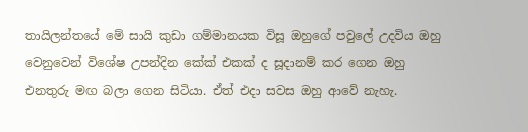තායිලන්තයේ මේ සායි කුඩා ගම්මානයක විසූ ඔහුගේ පවුලේ උදවිය ඔහු වෙනුවෙන් විශේෂ උපන්දින කේක් එකක් ද සූදානම් කර ගෙන ඔහු එනතුරු මඟ බලා ගෙන සිටියා. ඒත් එදා සවස ඔහු ආවේ නැහැ.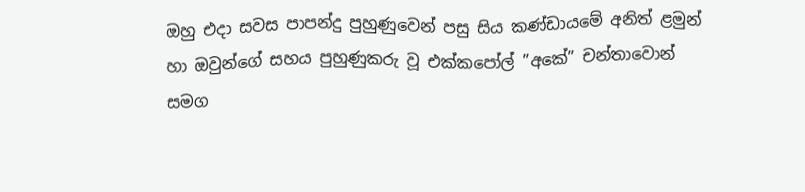ඔහු එදා සවස පාපන්දු පුහුණුවෙන් පසු සිය කණ්ඩායමේ අනිත් ළමුන් හා ඔවුන්ගේ සහය පුහුණුකරු වූ එක්කපෝල් ”අකේ” චන්තාවොන් සමග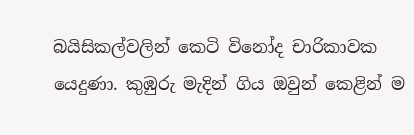බයිසිකල්වලින් කෙටි විනෝද චාරිකාවක යෙදුණා. කුඹුරු මැදින් ගිය ඔවුන් කෙළින් ම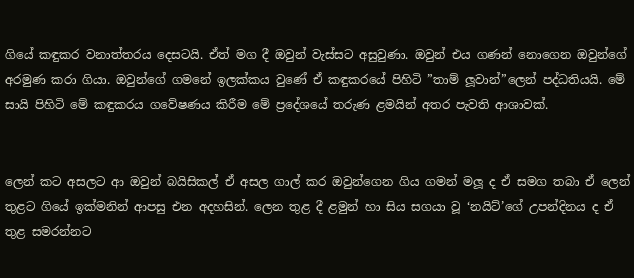ගියේ කඳුකර වනාත්තරය දෙසටයි. ඒත් මග දී ඔවුන් වැස්සට අසුවුණා. ඔවුන් එය ගණන් නොගෙන ඔවුන්ගේ අරමුණ කරා ගියා. ඔවුන්ගේ ගමනේ ඉලක්කය වුණේ ඒ කඳුකරයේ පිහිටි ”තාම් ලූවාන්”ලෙන් පද්ධතියයි. මේ සායි පිහිටි මේ කඳුකරය ගවේෂණය කිරීම මේ ප්‍රදේශයේ තරුණ ළමයින් අතර පැවති ආශාවක්.


ලෙන් කට අසලට ආ ඔවුන් බයිසිකල් ඒ අසල ගාල් කර ඔවුන්ගෙන ගිය ගමන් මලූ ද ඒ සමග තබා ඒ ලෙන් තුළට ගියේ ඉක්මනින් ආපසු එන අදහසින්. ලෙන තුළ දී ළමුන් හා සිය සගයා වූ ‘නයිට්’ගේ උපන්දිනය ද ඒ තුළ සමරන්නට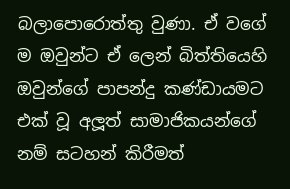බලාපොරොත්තු වුණා. ඒ වගේ ම ඔවුන්ට ඒ ලෙන් බිත්තියෙහි ඔවුන්ගේ පාපන්දු කණ්ඩායමට එක් වූ අලූත් සාමාජිකයන්ගේ නම් සටහන් කිරීමත්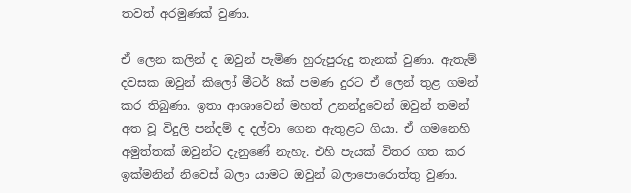තවත් අරමුණක් වුණා.

ඒ ලෙන කලින් ද ඔවුන් පැමිණ හුරුපුරුදු තැනක් වුණා. ඇතැම් දවසක ඔවුන් කිලෝ මීටර් 8ක් පමණ දුරට ඒ ලෙන් තුළ ගමන් කර තිබුණා. ඉතා ආශාවෙන් මහත් උනන්දුවෙන් ඔවුන් තමන් අත වූ විදුලි පන්දම් ද දල්වා ගෙන ඇතුළට ගියා. ඒ ගමනෙහි අමුත්තක් ඔවුන්ට දැනුණේ නැහැ. එහි පැයක් විතර ගත කර ඉක්මනින් නිවෙස් බලා යාමට ඔවුන් බලාපොරොත්තු වුණා.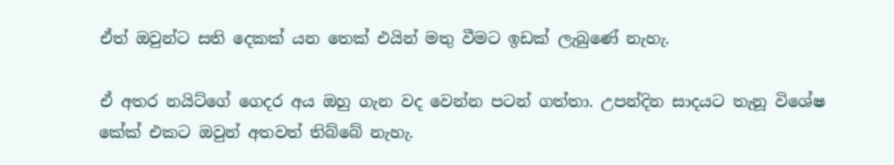ඒත් ඔවුන්ට සති දෙකක් යන තෙක් එයින් මතු වීමට ඉඩක් ලැබුණේ නැහැ.

ඒ අතර නයිට්ගේ ගෙදර අය ඔහු ගැන වද වෙන්න පටන් ගත්තා. උපන්දින සාදයට තැනූ විශේෂ කේක් එකට ඔවුන් අතවත් තිබ්බේ නැහැ.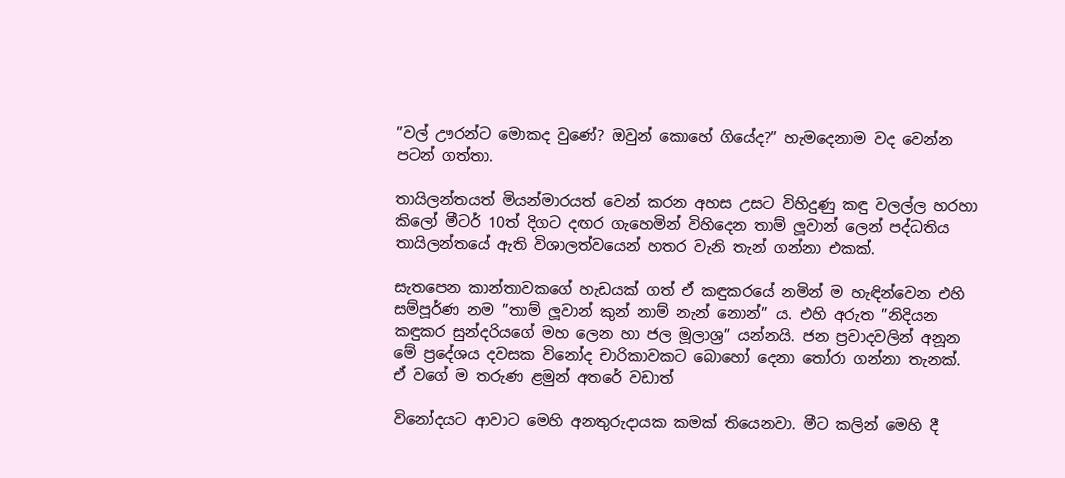”වල් ඌරන්ට මොකද වුණේ? ඔවුන් කොහේ ගියේද?” හැමදෙනාම වද වෙන්න පටන් ගත්තා.

තායිලන්තයත් මියන්මාරයත් වෙන් කරන අහස උසට විහිදුණු කඳු වලල්ල හරහා කිලෝ මීටර් 10ත් දිගට දඟර ගැහෙමින් විහිදෙන තාම් ලූවාන් ලෙන් පද්ධතිය තායිලන්තයේ ඇති විශාලත්වයෙන් හතර වැනි තැන් ගන්නා එකක්.

සැතපෙන කාන්තාවකගේ හැඩයක් ගත් ඒ කඳුකරයේ නමින් ම හැඳින්වෙන එහි සම්පූර්ණ නම ”තාම් ලූවාන් කුන් නාම් නැන් නොන්” ය. එහි අරුත ”නිදියන කඳුකර සුන්දරියගේ මහ ලෙන හා ජල මූලාශ්‍ර” යන්නයි. ජන ප්‍රවාදවලින් අනූන මේ ප්‍රදේශය දවසක විනෝද චාරිකාවකට බොහෝ දෙනා තෝරා ගන්නා තැනක්. ඒ වගේ ම තරුණ ළමුන් අතරේ වඩාත්

විනෝදයට ආවාට මෙහි අනතුරුදායක කමක් තියෙනවා. මීට කලින් මෙහි දී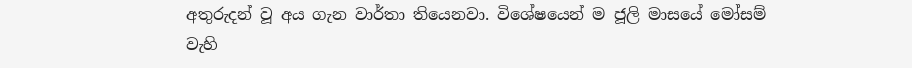අතුරුදන් වූ අය ගැන වාර්තා තියෙනවා. විශේෂයෙන් ම ජූලි මාසයේ මෝසම් වැහි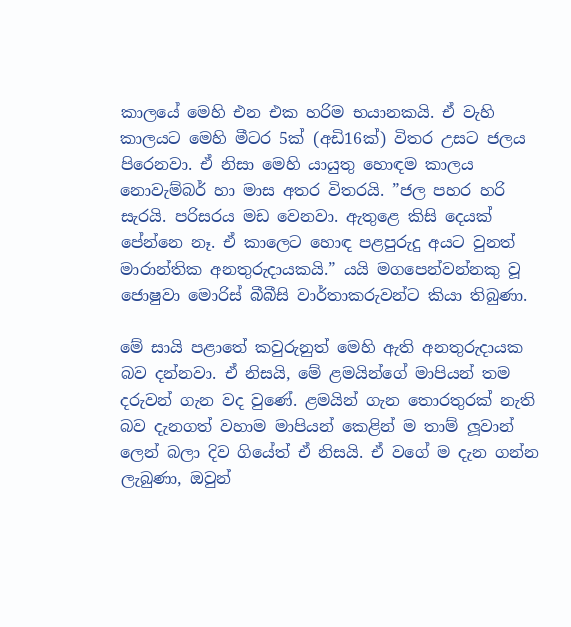කාලයේ මෙහි එන එක හරිම භයානකයි. ඒ වැහි කාලයට මෙහි මීටර 5ක් (අඩි16ක්) විතර උසට ජලය පිරෙනවා. ඒ නිසා මෙහි යායුතු හොඳම කාලය නොවැම්බර් හා මාස අතර විතරයි. ”ජල පහර හරි සැරයි. පරිසරය මඩ වෙනවා. ඇතුළෙ කිසි දෙයක් පේන්නෙ නෑ. ඒ කාලෙට හොඳ පළපුරුදු අයට වුනත් මාරාන්තික අනතුරුදායකයි.” යයි මගපෙන්වන්නකු වූ ජොෂුවා මොරිස් බීබීසි වාර්තාකරුවන්ට කියා තිබුණා.

මේ සායි පළාතේ කවුරුනුත් මෙහි ඇති අනතුරුදායක බව දන්නවා. ඒ නිසයි, මේ ළමයින්ගේ මාපියන් තම දරුවන් ගැන වද වුණේ. ළමයින් ගැන තොරතුරක් නැති බව දැනගත් වහාම මාපියන් කෙළින් ම තාම් ලූවාන් ලෙන් බලා දිව ගියේත් ඒ නිසයි. ඒ වගේ ම දැන ගන්න ලැබුණා, ඔවුන්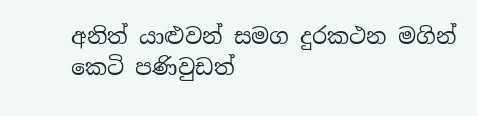අනිත් යාළුවන් සමග දුරකථන මගින් කෙටි පණිවුඩත්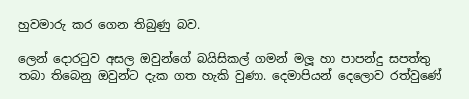හුවමාරු කර ගෙන තිබුණු බව.

ලෙන් දොරටුව අසල ඔවුන්ගේ බයිසිකල් ගමන් මලූ හා පාපන්දු සපත්තු තබා තිබෙනු ඔවුන්ට දැක ගත හැකි වුණා. දෙමාපියන් දෙලොව රත්වුණේ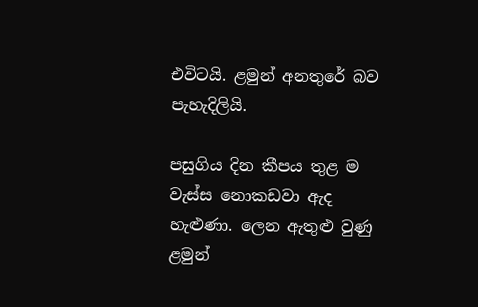එවිටයි. ළමුන් අනතුරේ බව පැහැදිලියි.

පසුගිය දින කීපය තුළ ම වැස්ස නොකඩවා ඇද හැළුණා. ලෙන ඇතුළු වුණු ළමුන්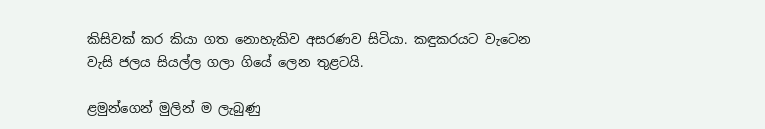කිසිවක් කර කියා ගත නොහැකිව අසරණව සිටියා. කඳුකරයට වැටෙන වැසි ජලය සියල්ල ගලා ගියේ ලෙන තුළටයි.

ළමුන්ගෙන් මුලින් ම ලැබුණු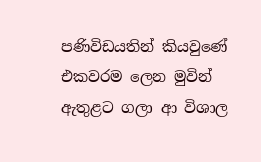පණිවිඩයතින් කියවුණේ එකවරම ලෙන මුවින් ඇතුළට ගලා ආ විශාල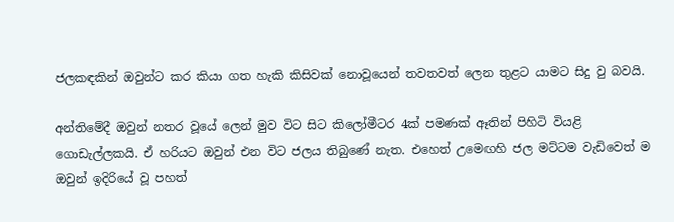ජලකඳකින් ඔවුන්ට කර කියා ගත හැකි කිසිවක් නොවූයෙන් තවතවත් ලෙන තුළට යාමට සිදු වු බවයි.

අන්තිමේදී ඔවුන් නතර වූයේ ලෙන් මුව විට සිට කිලෝමීටර 4ක් පමණක් ඈතින් පිහිටි වියළි ගොඩැල්ලකයි. ඒ හරියට ඔවුන් එන විට ජලය තිබුණේ නැත. එහෙත් උමෙඟහි ජල මට්ටම වැඩිවෙත් ම ඔවුන් ඉදිරියේ වූ පහත්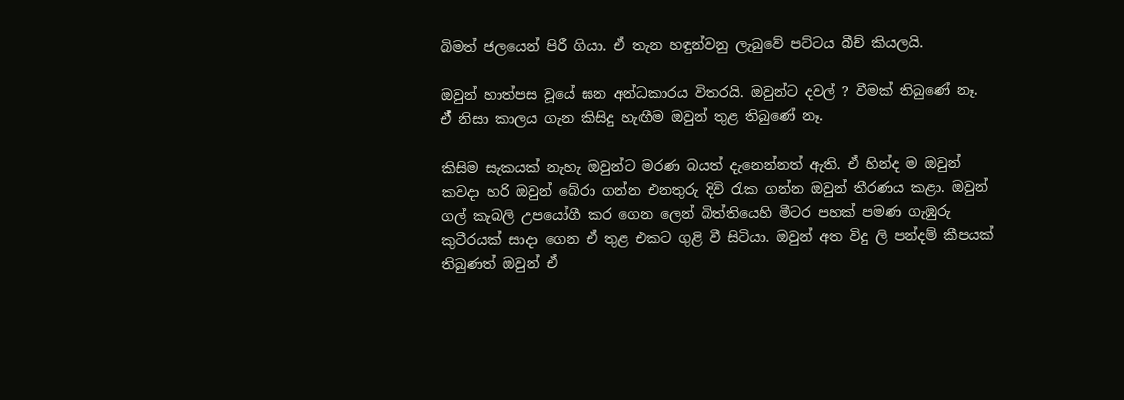බිමත් ජලයෙන් පිරී ගියා. ඒ තැන හඳුන්වනු ලැබුවේ පට්ටය බීච් කියලයි.

ඔවුන් හාත්පස වූයේ ඝන අන්ධකාරය විතරයි. ඔවුන්ට දවල් ? වීමක් තිබුණේ නෑ. ඒ් නිසා කාලය ගැන කිසිදු හැඟීම ඔවුන් තුළ තිබුණේ නෑ.

කිසිම සැකයක් නැහැ ඔවුන්ට මරණ බයත් දැනෙන්නත් ඇති. ඒ හින්ද ම ඔවුන් කවදා හරි ඔවුන් බේරා ගන්න එනතුරු දිවි රැක ගන්න ඔවුන් තීරණය කළා. ඔවුන් ගල් කැබලි උපයෝගී කර ගෙන ලෙන් බිත්තියෙහි මීටර පහක් පමණ ගැඹුරු කුටීරයක් සාදා ගෙන ඒ තුළ එකට ගුළි වී සිටියා. ඔවුන් අත විදු ලි පන්දම් කීපයක් තිබුණත් ඔවුන් ඒ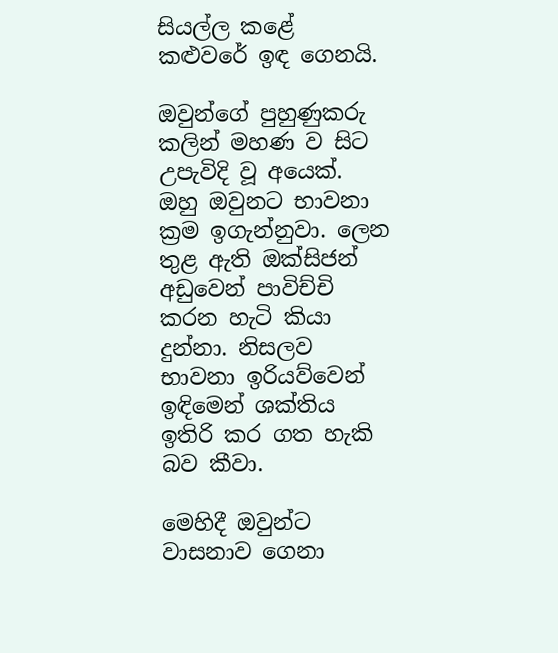සියල්ල කළේ කළුවරේ ඉඳ ගෙනයි.

ඔවුන්ගේ පුහුණුකරු කලින් මහණ ව සිට උපැවිදි වූ අයෙක්. ඔහු ඔවුනට භාවනා ක්‍රම ඉගැන්නුවා. ලෙන තුළ ඇති ඔක්සිජන් අඩුවෙන් පාවිච්චි කරන හැටි කියා දුන්නා. නිසලව භාවනා ඉරියව්වෙන් ඉඳිමෙන් ශක්තිය ඉතිරි කර ගත හැකි බව කීවා.

මෙහිදී ඔවුන්ට වාසනාව ගෙනා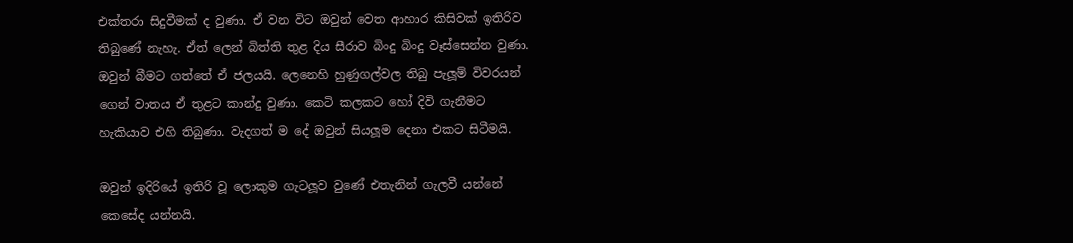එක්තරා සිදුවීමක් ද වුණා. ඒ වන විට ඔවුන් වෙත ආහාර කිසිවක් ඉතිරිව තිබුණේ නැහැ. ඒත් ලෙන් බිත්ති තුළ දිය සීරාව බිංදු බිංදු වෑස්සෙන්න වුණා. ඔවුන් බීමට ගත්තේ ඒ ජලයයි. ලෙනෙහි හුණුගල්වල තිබු පැලූම් විවරයන් ගෙන් වාතය ඒ තුළට කාන්දු වුණා. කෙටි කලකට හෝ දිවි ගැනීමට හැකියාව එහි තිබුණා. වැදගත් ම දේ ඔවුන් සියලූම දෙනා එකට සිටීමයි.

ඔවුන් ඉදිරියේ ඉතිරි වූ ලොකුම ගැටලූව වුණේ එතැනින් ගැලවී යන්නේ කෙසේද යන්නයි.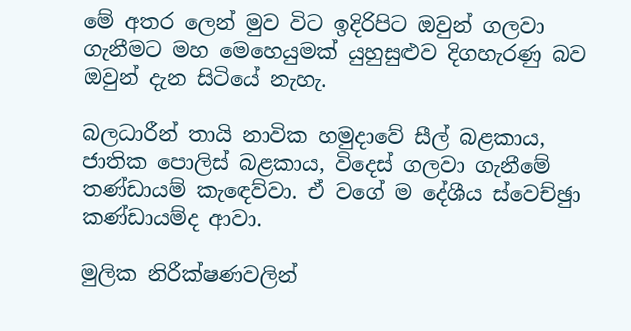මේ අතර ලෙන් මුව විට ඉදිරිපිට ඔවුන් ගලවා ගැනීමට මහ මෙහෙයුමක් යුහුසුළුව දිගහැරණු බව ඔවුන් දැන සිටියේ නැහැ.

බලධාරීන් තායි නාවික හමුදාවේ සීල් බළකාය, ජාතික පොලිස් බළකාය, විදෙස් ගලවා ගැනීමේ තණ්ඩායම් කැඳෙව්වා. ඒ වගේ ම දේශීය ස්වෙච්ඡුා කණ්ඩායම්ද ආවා.

මුලික නිරීක්ෂණවලින්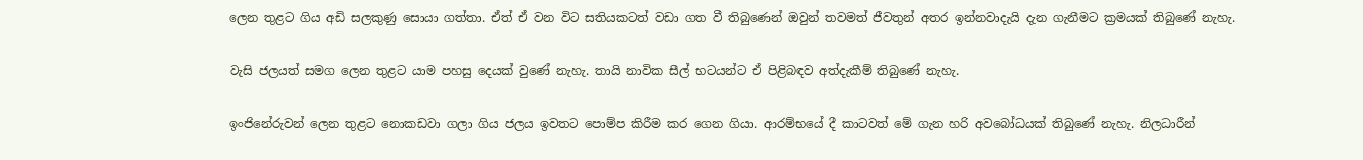ලෙන තුළට ගිය අඩි සලකුණු සොයා ගත්තා. ඒත් ඒ වන විට සතියකටත් වඩා ගත වී තිබුණෙන් ඔවුන් තවමත් ජීවතුන් අතර ඉන්නවාදැයි දැන ගැනීමට ක්‍රමයක් තිබුණේ නැහැ.

වැසි ජලයත් සමග ලෙන තුළට යාම පහසු දෙයක් වුණේ නැහැ. තායි නාවික සීල් භටයන්ට ඒ පිළිබඳව අත්දැකීම් තිබුණේ නැහැ.

ඉංජිනේරුවන් ලෙන තුළට නොකඩවා ගලා ගිය ජලය ඉවතට පොම්ප කිරීම කර ගෙන ගියා. ආරම්භයේ දී කාටවත් මේ ගැන හරි අවබෝධයක් තිබුණේ නැහැ. නිලධාරීන්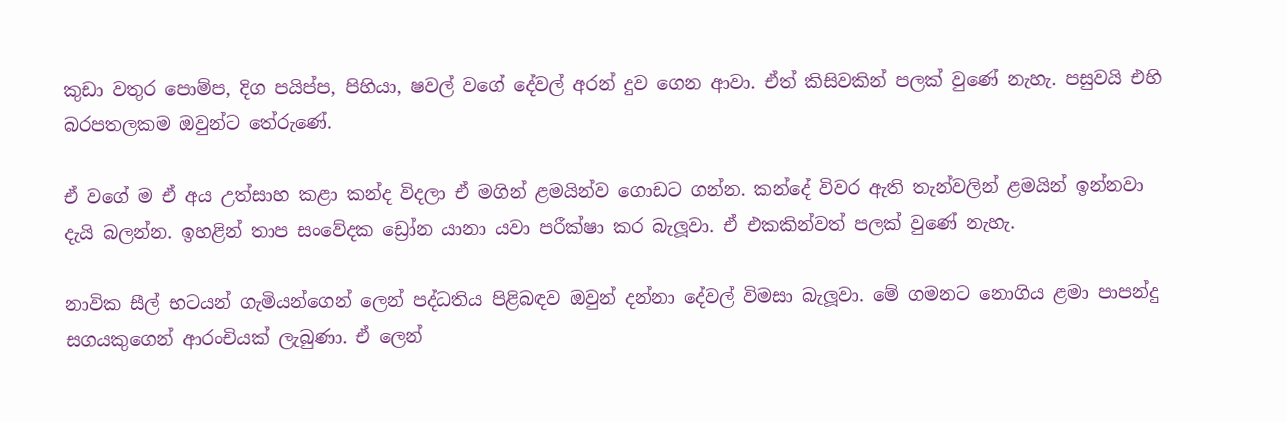කුඩා වතුර පොම්ප, දිග පයිප්ප, පිහියා, ෂවල් වගේ දේවල් අරන් දුව ගෙන ආවා. ඒත් කිසිවකින් පලක් වුණේ නැහැ. පසුවයි එහි බරපතලකම ඔවුන්ට තේරුණේ.

ඒ වගේ ම ඒ අය උත්සාහ කළා කන්ද විදලා ඒ මගින් ළමයින්ව ගොඩට ගන්න. කන්දේ විවර ඇති තැන්වලින් ළමයින් ඉන්නවා දැයි බලන්න. ඉහළින් තාප සංවේදක ඩ්‍රෝන යානා යවා පරීක්ෂා කර බැලූවා. ඒ එකකින්වත් පලක් වුණේ නැහැ.

නාවික සීල් භටයන් ගැමියන්ගෙන් ලෙන් පද්ධතිය පිළිබඳව ඔවුන් දන්නා දේවල් විමසා බැලූවා. මේ ගමනට නොගිය ළමා පාපන්දු සගයකුගෙන් ආරංචියක් ලැබුණා. ඒ ලෙන්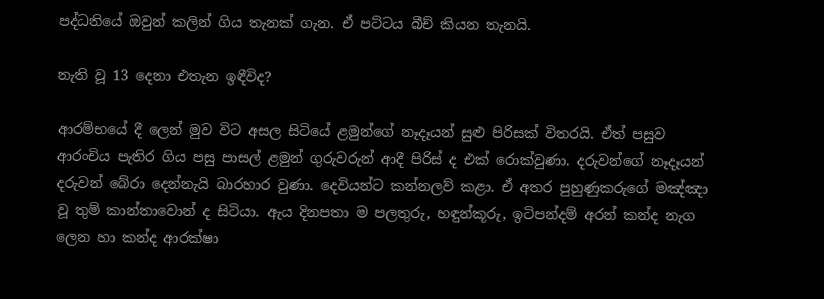පද්ධතියේ ඔවුන් කලින් ගිය තැනක් ගැන. ඒ පට්ටය බීච් කියන තැනයි.

නැති වූ 13 දෙනා එතැන ඉඳීවිද?

ආරම්භයේ දී ලෙන් මුව විට අසල සිටියේ ළමුන්ගේ නෑදෑයන් සුළු පිරිසක් විතරයි. ඒත් පසුව ආරංචිය පැතිර ගිය පසු පාසල් ළමුන් ගුරුවරුන් ආදී පිරිස් ද එක් රොක්වුණා. දරුවන්ගේ නෑදෑයන් දරුවන් බේරා දෙන්නැයි බාරහාර වුණා. දෙවියන්ට කන්නලව් කළා. ඒ අතර පුහුණුකරුගේ මඤ්ඤා වූ තුම් කාන්තාවොන් ද සිටියා. ඇය දිනපතා ම පලතුරු, හඳුන්කූරු, ඉටිපන්දම් අරන් කන්ද නැග ලෙන හා කන්ද ආරක්ෂා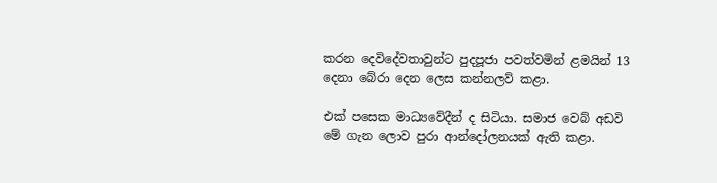කරන දෙවිදේවතාවුන්ට පුදපූජා පවත්වමින් ළමයින් 13 දෙනා බේරා දෙන ලෙස කන්නලව් කළා.

එක් පසෙක මාධ්‍යවේදීන් ද සිටියා. සමාජ වෙබ් අඩවි මේ ගැන ලොව පුරා ආන්දෝලනයක් ඇති කළා.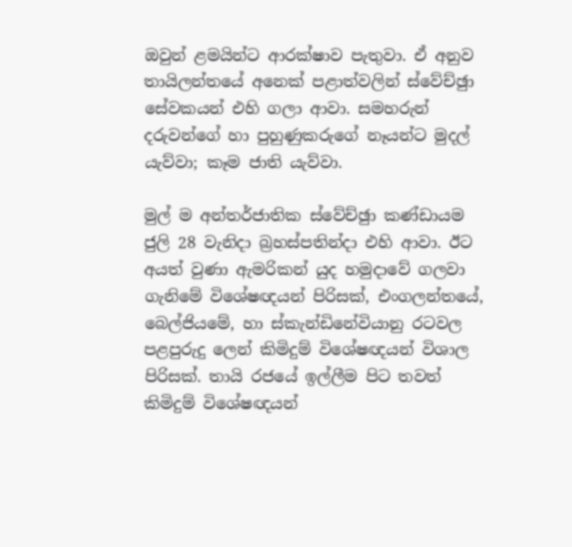ඔවුන් ළමයින්ට ආරක්ෂාව පැතුවා. ඒ අනුව තායිලන්තයේ අනෙක් පළාත්වලින් ස්වේච්ඡුා සේවකයන් එහි ගලා ආවා. සමහරුන් දරුවන්ගේ හා පුහුණුකරුගේ නෑයන්ට මුදල් යැව්වා; කෑම ජාති යැව්වා.

මුල් ම අන්තර්ජාතික ස්වේච්ඡුා කණ්ඩායම ජුලි 28 වැනිදා බ්‍රහස්පතින්දා එහි ආවා. ඊට අයත් වුණා ඇමරිකන් යුද හමුදාවේ ගලවා ගැනිමේ විශේෂඥයන් පිරිසක්, එංගලන්තයේ, බෙල්ජියමේ, හා ස්කැන්ඩිනේවියානු රටවල පළපුරුදු ලෙන් කිමිදුම් විශේෂඥයන් විශාල පිරිසක්. තායි රජයේ ඉල්ලීම පිට තවත් කිමිදුම් විශේෂඥයන්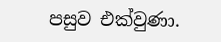පසුව එක්වුණා.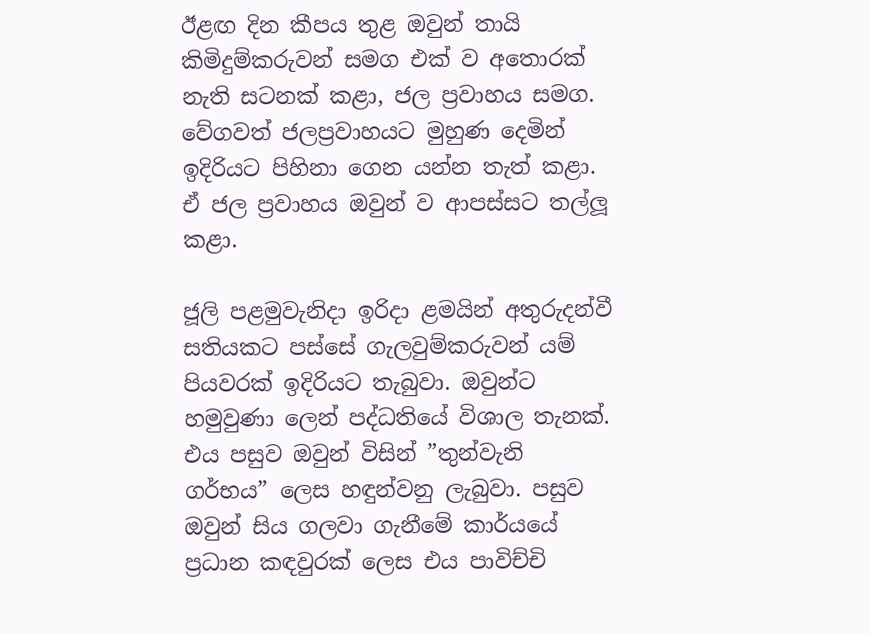ඊළඟ දින කීපය තුළ ඔවුන් තායි කිමිදුම්කරුවන් සමග එක් ව අතොරක් නැති සටනක් කළා, ජල ප්‍රවාහය සමග. වේගවත් ජලප්‍රවාහයට මුහුණ දෙමින් ඉදිරියට පිහිනා ගෙන යන්න තැත් කළා. ඒ ජල ප්‍රවාහය ඔවුන් ව ආපස්සට තල්ලූ කළා.

ජූලි පළමුවැනිදා ඉරිදා ළමයින් අතුරුදන්වී සතියකට පස්සේ ගැලවුම්කරුවන් යම් පියවරක් ඉදිරියට තැබුවා. ඔවුන්ට හමුවුණා ලෙන් පද්ධතියේ විශාල තැනක්. එය පසුව ඔවුන් විසින් ”තුන්වැනි ගර්භය” ලෙස හඳුන්වනු ලැබුවා. පසුව ඔවුන් සිය ගලවා ගැනීමේ කාර්යයේ ප්‍රධාන කඳවුරක් ලෙස එය පාවිච්චි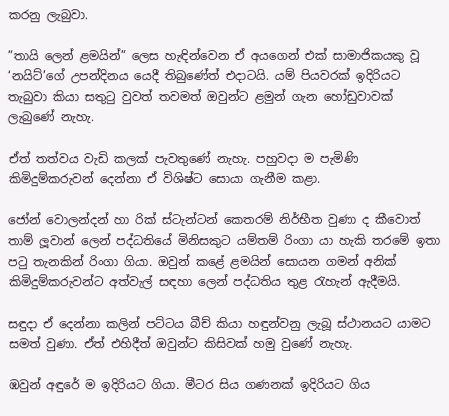කරනු ලැබුවා.

”තායි ලෙන් ළමයින්” ලෙස හැඳින්වෙන ඒ අයගෙන් එක් සාමාජිකයකු වූ ‘නයිට්’ගේ උපන්දිනය යෙදී තිබුණේත් එදාටයි. යම් පියවරක් ඉදිරියට තැබුවා කියා සතුටු වුවත් තවමත් ඔවුන්ට ළමුන් ගැන හෝඩුවාවක් ලැබුණේ නැහැ.

ඒත් තත්වය වැඩි කලක් පැවතුණේ නැහැ. පහුවදා ම පැමිණි කිමිදුම්කරුවන් දෙන්නා ඒ විශිෂ්ට සොයා ගැනීම කළා.

ජෝන් වොලන්දන් හා රික් ස්ටැන්ටන් කෙතරම් නිර්භීත වුණා ද කීවොත් තාම් ලූවාන් ලෙන් පද්ධතියේ මිනිසකුට යම්තම් රිංගා යා හැකි තරමේ ඉතා පටු තැනකින් රිංගා ගියා. ඔවුන් කළේ ළමයින් සොයන ගමන් අනික් කිමිදුම්කරුවන්ට අත්වැල් සඳහා ලෙන් පද්ධතිය තුළ රැහැන් ඇදීමයි.

සඳුදා ඒ දෙන්නා කලින් පට්ටය බීච් කියා හඳුන්වනු ලැබූ ස්ථානයට යාමට සමත් වුණා. ඒත් එහිදීත් ඔවුන්ට කිසිවක් හමු වුණේ නැහැ.

ඹවුන් අඳුරේ ම ඉදිරියට ගියා. මීටර සිය ගණනක් ඉදිරියට ගිය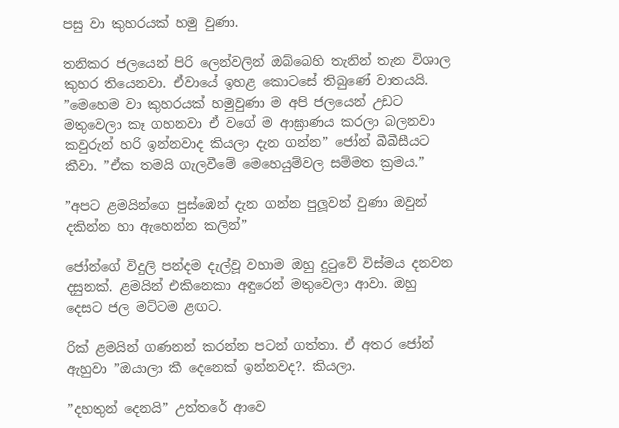පසු වා කුහරයක් හමු වුණා.

තනිකර ජලයෙන් පිරි ලෙන්වලින් ඔබ්බෙහි තැනින් තැන විශාල කුහර තියෙනවා. ඒවායේ ඉහළ කොටසේ තිබුණේ වාතයයි. ”මෙහෙම වා කුහරයක් හමුවුණා ම අපි ජලයෙන් උඩට මතුවෙලා කෑ ගහනවා ඒ වගේ ම ආඝ්‍රාණය කරලා බලනවා කවුරුන් හරි ඉන්නවාද කියලා දැන ගන්න” ජෝන් බීබීසීයට කීවා. ”ඒක තමයි ගැලවීමේ මෙහෙයුම්වල සම්මත ක්‍රමය.”

”අපට ළමයින්ගෙ පුස්ඹෙන් දැන ගන්න පුලූවන් වුණා ඔවුන් දකින්න හා ඇහෙන්න කලින්”

ජෝන්ගේ විදුලි පන්දම දැල්වූ වහාම ඔහු දුටුවේ විස්මය දනවන දසුනක්. ළමයින් එකිනෙකා අඳුරෙන් මතුවෙලා ආවා. ඔහු දෙසට ජල මට්ටම ළඟට.

රික් ළමයින් ගණනන් කරන්න පටන් ගත්තා. ඒ අතර ජෝන් ඇහුවා ”ඔයාලා කී දෙනෙක් ඉන්නවද?. කියලා.

”දහතුන් දෙනයි” උත්තරේ ආවෙ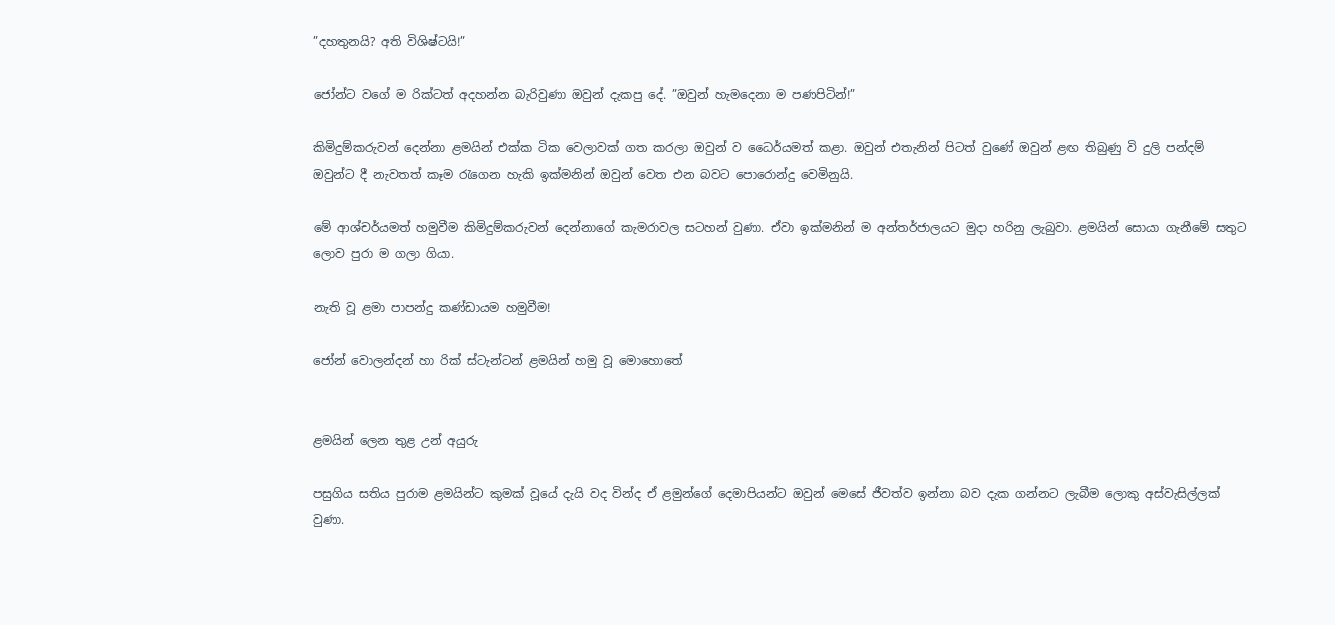”දහතුනයි? අති විශිෂ්ටයි!”

ජෝන්ට වගේ ම රික්ටත් අදහන්න බැරිවුණා ඔවුන් දැකපු දේ. ”ඔවුන් හැමදෙනා ම පණපිටින්!”

කිමිදුම්කරුවන් දෙන්නා ළමයින් එක්ක ටික වෙලාවක් ගත කරලා ඔවුන් ව ධෛර්යමත් කළා. ඔවුන් එතැනින් පිටත් වුණේ ඔවුන් ළඟ තිබුණු වි දුලි පන්දම් ඔවුන්ට දී නැවතත් කෑම රැගෙන හැකි ඉක්මනින් ඔවුන් වෙත එන බවට පොරොන්දු වෙමිනුයි.

මේ ආශ්චර්යමත් හමුවීම කිමිදුම්කරුවන් දෙන්නාගේ කැමරාවල සටහන් වුණා. ඒවා ඉක්මනින් ම අන්තර්ජාලයට මුදා හරිනු ලැබුවා. ළමයින් සොයා ගැනීමේ සතුට ලොව පුරා ම ගලා ගියා.

නැති වූ ළමා පාපන්දු කණ්ඩායම හමුවීම!

ජෝන් වොලන්දන් හා රික් ස්ටැන්ටන් ළමයින් හමු වූ මොහොතේ


ළමයින් ලෙන තුළ උන් අයුරු

පසුගිය සතිය පුරාම ළමයින්ට කුමක් වූයේ දැයි වද වින්ද ඒ ළමුන්ගේ දෙමාපියන්ට ඔවුන් මෙසේ ජීවත්ව ඉන්නා බව දැක ගන්නට ලැබීම ලොකු අස්වැසිල්ලක් වුණා.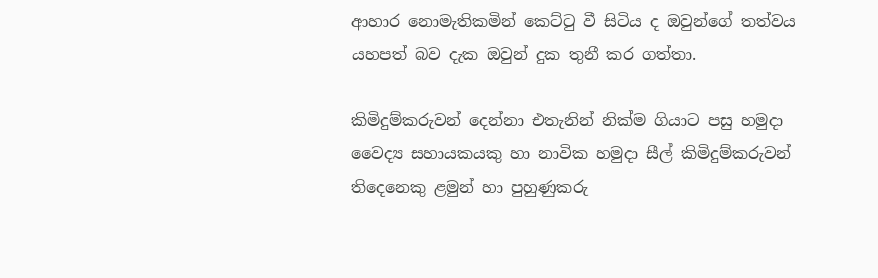ආහාර නොමැතිකමින් කෙට්ටු වී සිටිය ද ඔවුන්ගේ තත්වය යහපත් බව දැක ඔවුන් දුක තුනී කර ගත්තා.

කිමිදුම්කරුවන් දෙන්නා එතැනින් නික්ම ගියාට පසු හමුදා වෛද්‍ය සහායකයකු හා නාවික හමුදා සීල් කිමිදුම්කරුවන් තිදෙනෙකු ළමුන් හා පුහුණුකරු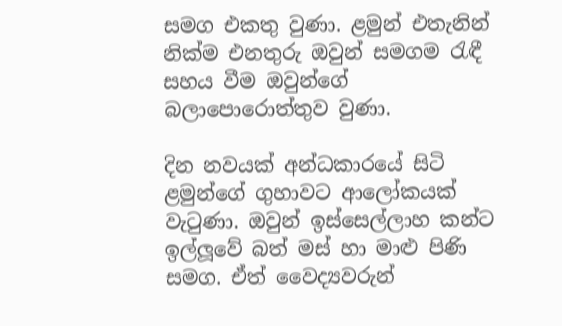සමග එකතු වුණා. ළමුන් එතැනින් නික්ම එනතුරු ඔවුන් සමගම රැඳී සහය වීම ඔවුන්ගේ බලාපොරොත්තුව වුණා.

දින නවයක් අන්ධකාරයේ සිටි ළමුන්ගේ ගුහාවට ආලෝකයක් වැටුණා. ඔවුන් ඉස්සෙල්ලාහ කන්ට ඉල්ලූවේ බත් මස් හා මාළු පිණි සමග. ඒත් වෛද්‍යවරුන්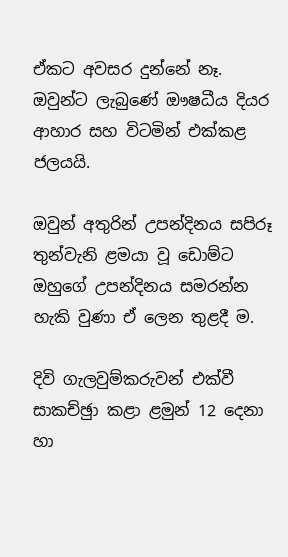ඒකට අවසර දුන්නේ නෑ. ඔවුන්ට ලැබුණේ ඖෂධීය දියර ආහාර සහ විටමින් එක්කළ ජලයයි.

ඔවුන් අතුරින් උපන්දිනය සපිරූ තුන්වැනි ළමයා වූ ඩොම්ට ඔහුගේ උපන්දිනය සමරන්න හැකි වුණා ඒ ලෙන තුළදී ම.

දිවි ගැලවුම්කරුවන් එක්වී සාකච්ඡුා කළා ළමුන් 12 දෙනා හා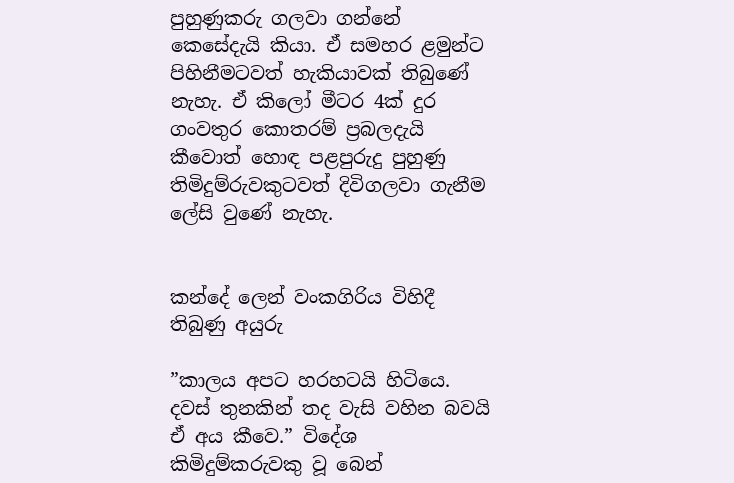පුහුණුකරු ගලවා ගන්නේ කෙසේදැයි කියා. ඒ සමහර ළමුන්ට පිහිනීමටවත් හැකියාවක් තිබුණේ නැහැ. ඒ කිලෝ මීටර 4ක් දුර ගංවතුර කොතරම් ප්‍රබලදැයි කීවොත් හොඳ පළපුරුදු පුහුණු තිමිදුම්රුවකුටවත් දිවිගලවා ගැනීම ලේසි වුණේ නැහැ.


කන්දේ ලෙන් වංකගිරිය විහිදී තිබුණු අයුරු

”කාලය අපට හරහටයි හිටියෙ. දවස් තුනකින් තද වැසි වහින බවයි ඒ අය කීවෙ.” විදේශ කිමිදුම්කරුවකු වූ බෙන්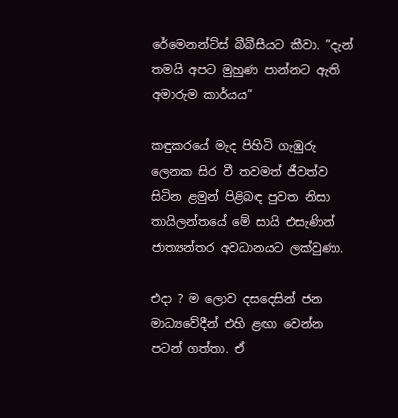රේමෙනන්ට්ස් බීබීසීයට කීවා. ”දැන් තමයි අපට මුහුණ පාන්නට ඇති අමාරුම කාර්යය”

කඳුකරයේ මැද පිහිටි ගැඹුරු ලෙනක සිර වී තවමත් ජීවත්ව සිටින ළමුන් පිළිබඳ පුවත නිසා තායිලන්තයේ මේ සායි එසැණින් ජාත්‍යන්තර අවධානයට ලක්වුණා.

එදා ? ම ලොව දසදෙසින් ජන මාධ්‍යවේදීන් එහි ළඟා වෙන්න පටන් ගත්තා. ඒ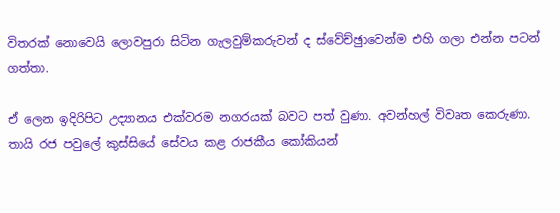විතරක් නොවෙයි ලොවපුරා සිටින ගැලවුම්කරුවන් ද ස්වේච්ඡුාවෙන්ම එහි ගලා එන්න පටන් ගත්තා.

ඒ ලෙන ඉදිරිපිට උද්‍යානය එක්වරම නගරයක් බවට පත් වුණා. අවන්හල් විවෘත කෙරුණා. තායි රජ පවුලේ කුස්සියේ සේවය කළ රාජකීය කෝකියන්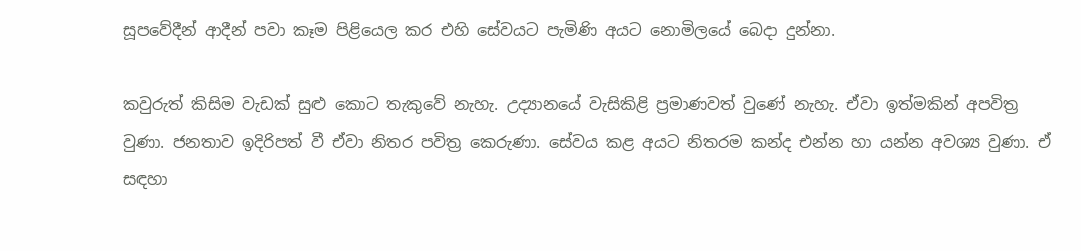සූපවේදීන් ආදීන් පවා කෑම පිළියෙල කර එහි සේවයට පැමිණි අයට නොමිලයේ බෙදා දුන්නා.

කවුරුත් කිසිම වැඩක් සුළු කොට තැකුවේ නැහැ. උද්‍යානයේ වැසිකිළි ප්‍රමාණවත් වුණේ නැහැ. ඒවා ඉත්මකින් අපවිත්‍ර වුණා. ජනතාව ඉදිරිපත් වී ඒවා නිතර පවිත්‍ර කෙරුණා. සේවය කළ අයට නිතරම කන්ද එන්න හා යන්න අවශ්‍ය වුණා. ඒ සඳහා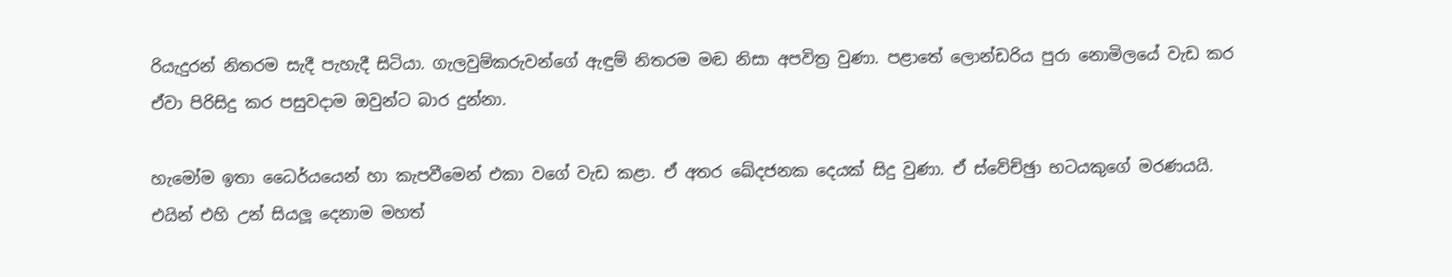රියැදුරන් නිතරම සැදී පැහැදී සිටියා. ගැලවුම්කරුවන්ගේ ඇඳුම් නිතරම මඬ නිසා අපවිත්‍ර වුණා. පළාතේ ලොන්ඩරිය පුරා නොමිලයේ වැඩ කර ඒවා පිරිසිදු කර පසුවදාම ඔවුන්ට බාර දුන්නා.

හැමෝම ඉතා ධෛර්යයෙන් හා කැපවීමෙන් එකා වගේ වැඩ කළා. ඒ අතර ඛේදජනක දෙයක් සිදු වුණා. ඒ ස්වේච්ඡුා භටයකුගේ මරණයයි. එයින් එහි උන් සියලූ දෙනාම මහත්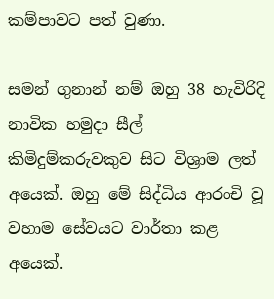කම්පාවට පත් වුණා.

සමන් ගුනාන් නම් ඔහු 38 හැවිරිදි නාවික හමුදා සීල් කිමිදුම්කරුවකුව සිට විශ්‍රාම ලත් අයෙක්. ඔහු මේ සිද්ධිය ආරංචි වූ වහාම සේවයට වාර්තා කළ අයෙක්.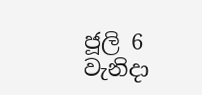ජූලි 6 වැනිදා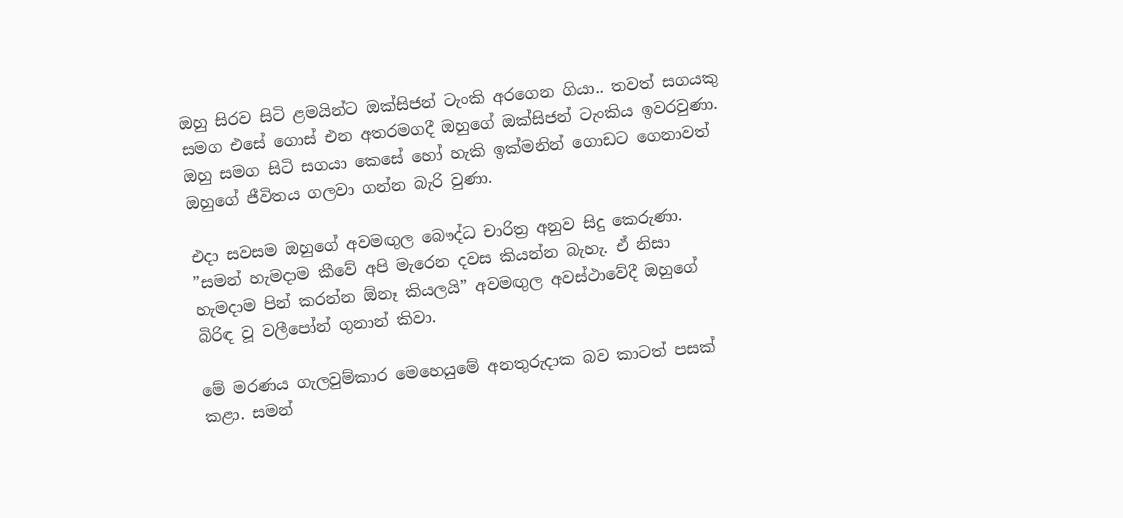ඔහු සිරව සිටි ළමයින්ට ඔක්සිජන් ටැංකි අරගෙන ගියා.. තවත් සගයකු සමග එසේ ගොස් එන අතරමගදී ඔහුගේ ඔක්සිජන් ටැංකිය ඉවරවුණා. ඔහු සමග සිටි සගයා කෙසේ හෝ හැකි ඉක්මනින් ගොඩට ගෙනාවත් ඔහුගේ ජීවිතය ගලවා ගන්න බැරි වුණා.

එදා සවසම ඔහුගේ අවමඟුල බෞද්ධ චාරිත්‍ර අනුව සිදු කෙරුණා. ”සමන් හැමදාම කීවේ අපි මැරෙන දවස කියන්න බැහැ. ඒ නිසා හැමදාම පින් කරන්න ඕනෑ කියලයි” අවමඟුල අවස්ථාවේදී ඔහුගේ බිරිඳ වූ වලීපෝන් ගුනාන් කිවා.

මේ මරණය ගැලවුම්කාර මෙහෙයුමේ අනතුරුදාක බව කාටත් පසක් කළා. සමන්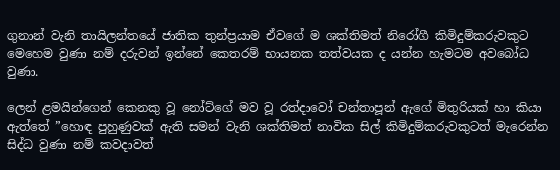ගුනාන් වැනි තායිලන්තයේ ජාතික තුන්ප්‍රයාම ඒවගේ ම ශක්තිමත් නිරෝගී කිමිදුම්කරුවකුට මෙහෙම වුණා නම් දරුවන් ඉන්නේ කෙතරම් භායනක තත්වයක ද යන්න හැමටම අවබෝධ වුණා.

ලෙන් ළමයින්ගෙන් කෙනකු වූ නෝට්ගේ මව වූ රත්දාවෝ චන්තාපූන් ඇගේ මිතුරියක් හා කියා ඇත්තේ ”හොඳ පුහුණුවක් ඇති සමන් වැනි ශක්තිමත් නාවික සිල් කිමිදුම්කරුවකුටත් මැරෙන්න සිද්ධ වුණා නම් කවදාවත්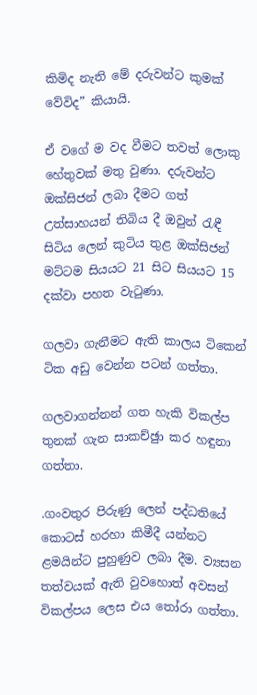කිමිද නැති මේ දරුවන්ට කුමක් වේවිද” කියායි.

ඒ වගේ ම වද වීමට තවත් ලොකු හේතුවක් මතු වුණා. දරුවන්ට ඔක්සිජන් ලබා දීමට ගත් උත්සාහයන් තිබිය දී ඔවුන් රැඳී සිටිය ලෙන් කුටිය තුළ ඔක්සිජන් මට්ටම සියයට 21 සිට සියයට 15 දක්වා පහත වැටුණා.

ගලවා ගැනීමට ඇති කාලය ටිකෙන් ටික අඩු වෙන්න පටන් ගත්තා.

ගලවාගන්නන් ගත හැකි විකල්ප තුනක් ගැන සාකච්ඡුා කර හඳුනා ගත්තා.

.ගංවතුර පිරුණු ලෙන් පද්ධතියේ කොටස් හරහා කිමීදී යන්නට ළමයින්ට පුහුණුව ලබා දීම. ව්‍යසන තත්වයක් ඇති වුවහොත් අවසන් විකල්පය ලෙස එය තෝරා ගත්තා.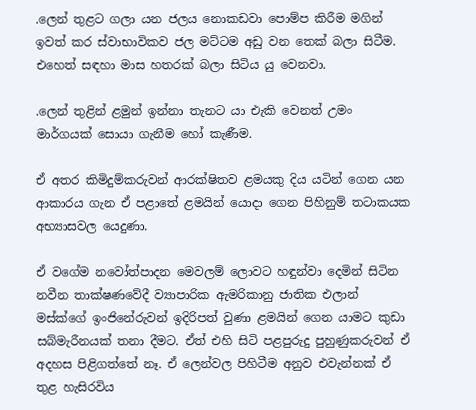.ලෙන් තුළට ගලා යන ජලය නොකඩවා පොම්ප කිරීම මගින් ඉවත් කර ස්වාභාවිකව ජල මට්ටම අඩු වන තෙක් බලා සිටීම. එහෙත් සඳහා මාස හතරක් බලා සිටිය යු වෙනවා.

.ලෙන් තුළින් ළමුන් ඉන්නා තැනට යා එැකි වෙනත් උමං මාර්ගයක් සොයා ගැනීම හෝ කැණීම.

ඒ අතර කිමිදුම්කරුවන් ආරක්ෂිතව ළමයකු දිය යටින් ගෙන යන ආකාරය ගැන ඒ පළාතේ ළමයින් යොදා ගෙන පිහිනුම් තටාකයක අභ්‍යාසවල යෙදුණා.

ඒ වගේම නවෝත්පාදන මෙවලම් ලොවට හඳුන්වා දෙමින් සිටින නවීන තාක්ෂණවේදී ව්‍යාපාරික ඇමරිකානු ජාතික එලාන් මස්ක්ගේ ඉංජිනේරුවන් ඉදිරිපත් වුණා ළමයින් ගෙන යාමට කුඩා සබ්මැරීනයක් තනා දීමට. ඒත් එහි සිටි පළපුරුදු පුහුණුකරුවන් ඒ අදහස පිළිගත්තේ නෑ. ඒ ලෙන්වල පිහිටීම අනුව එවැන්නක් ඒ තුළ හැසිරවිය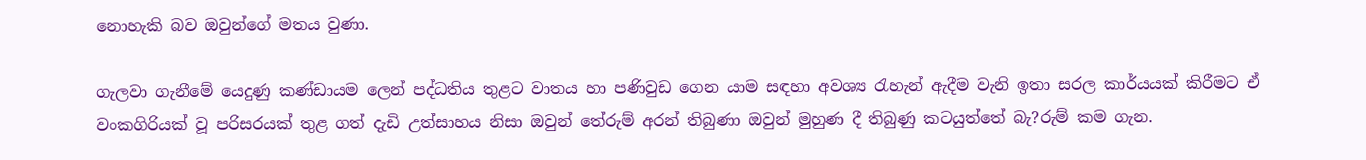නොහැකි බව ඔවුන්ගේ මතය වුණා.

ගැලවා ගැනීමේ යෙදුණු කණ්ඩායම ලෙන් පද්ධතිය තුළට වාතය හා පණිවුඩ ගෙන යාම සඳහා අවශ්‍ය රැහැන් ඇදීම වැනි ඉතා සරල කාර්යයක් කිරීමට ඒ වංකගිරියක් වූ පරිසරයක් තුළ ගත් දැඩි උත්සාහය නිසා ඔවුන් තේරුම් අරන් තිබුණා ඔවුන් මුහුණ දී තිබුණු කටයුත්තේ බැ?රුම් කම ගැන.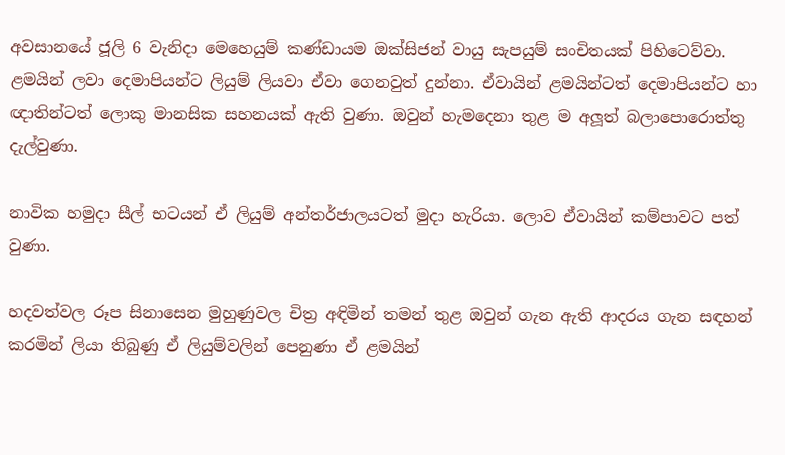අවසානයේ ජූලි 6 වැනිදා මෙහෙයුම් කණ්ඩායම ඔක්සිජන් වායු සැපයුම් සංචිතයක් පිහිටෙව්වා. ළමයින් ලවා දෙමාපියන්ට ලියුම් ලියවා ඒවා ගෙනවුත් දුන්නා. ඒවායින් ළමයින්ටත් දෙමාපියන්ට හා ඥාතින්ටත් ලොකු මානසික සහනයක් ඇති වුණා. ඔවුන් හැමදෙනා තුළ ම අලූත් බලාපොරොත්තු දැල්වුණා.

නාවික හමුදා සීල් භටයන් ඒ ලියුම් අන්තර්ජාලයටත් මුදා හැරියා. ලොව ඒවායින් කම්පාවට පත් වුණා.

හදවත්වල රූප සිනාසෙන මුහුණුවල චිත්‍ර අඳිමින් තමන් තුළ ඔවුන් ගැන ඇති ආදරය ගැන සඳහන් කරමින් ලියා තිබුණු ඒ ලියුම්වලින් පෙනුණා ඒ ළමයින්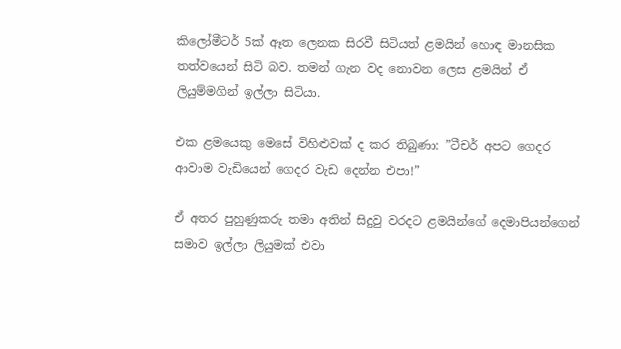කිලෝමීටර් 5ක් ඈත ලෙනක සිරවී සිටියත් ළමයින් හොඳ මානසික තත්වයෙන් සිටි බව. තමන් ගැන වද නොවන ලෙස ළමයින් ඒ ලියුම්මගින් ඉල්ලා සිටියා.

එක ළමයෙකු මෙසේ විහිළුවක් ද කර තිබුණා: ”ටීචර් අපට ගෙදර ආවාම වැඩියෙන් ගෙදර වැඩ දෙන්න එපා!”

ඒ අතර පුහුණුකරු තමා අතින් සිදුවු වරදට ළමයින්ගේ දෙමාපියන්ගෙන් සමාව ඉල්ලා ලියුමක් එවා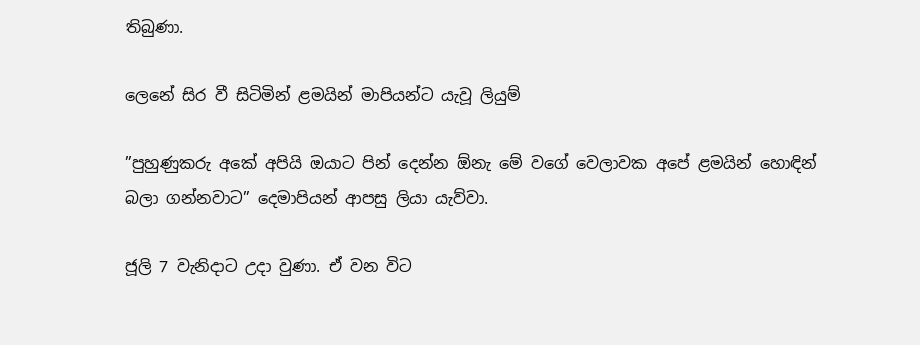තිබුණා.

ලෙනේ සිර වී සිටිමින් ළමයින් මාපියන්ට යැවූ ලියුම්

”පුහුණුකරු අකේ අපියි ඔයාට පින් දෙන්න ඕනැ මේ වගේ වෙලාවක අපේ ළමයින් හොඳින් බලා ගන්නවාට” දෙමාපියන් ආපසු ලියා යැව්වා.

ජූලි 7 වැනිදාට උදා වුණා. ඒ වන විට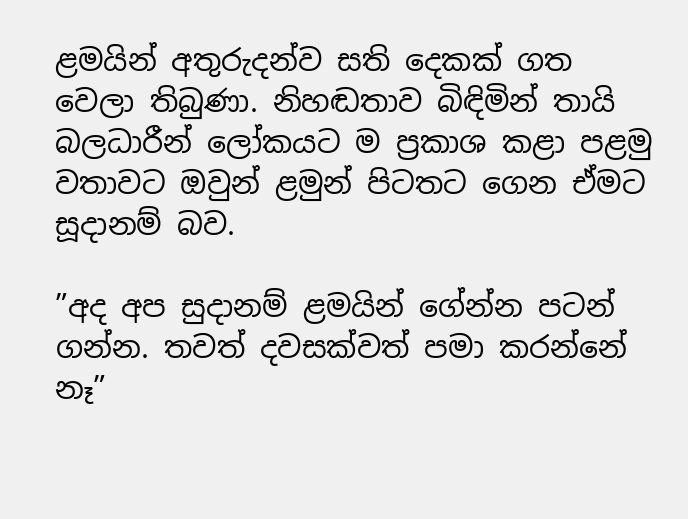ළමයින් අතුරුදන්ව සති දෙකක් ගත වෙලා තිබුණා. නිහඬතාව බිඳිමින් තායි බලධාරීන් ලෝකයට ම ප්‍රකාශ කළා පළමු වතාවට ඔවුන් ළමුන් පිටතට ගෙන ඒමට සූදානම් බව.

”අද අප සුදානම් ළමයින් ගේන්න පටන් ගන්න. තවත් දවසක්වත් පමා කරන්නේ නෑ”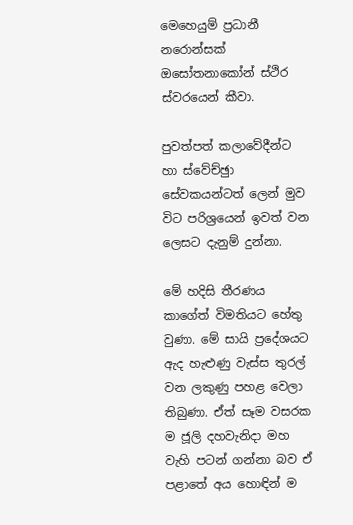මෙහෙයුම් ප්‍රධානී නරොන්සක් ඔසෝතනාකෝන් ස්ථිර ස්වරයෙන් කීවා.

පුවත්පත් කලාවේදීන්ට හා ස්වේච්ඡුා සේවකයන්ටත් ලෙන් මුව විට පරිශ්‍රයෙන් ඉවත් වන ලෙසට දැනුම් දුන්නා.

මේ හදිසි තීරණය කාගේත් විමතියට හේතු වුණා. මේ සායි ප්‍රදේශයට ඇද හැළුණු වැස්ස තුරල් වන ලකුණු පහළ වෙලා තිබුණා. ඒත් සෑම වසරක ම ජූලි දහවැනිදා මහ වැහි පටන් ගන්නා බව ඒ පළාතේ අය හොඳින් ම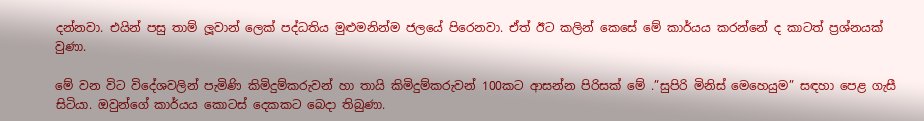දන්නවා. එයින් පසු තාම් ලූවාන් ලෙක් පද්ධතිය මුළුමනින්ම ජලයේ පිරෙනවා. ඒත් ඊට කලින් කෙසේ මේ කාර්යය කරන්නේ ද කාටත් ප්‍රශ්නයක් වුණා.

මේ වන විට විදේශවලින් පැමිණි කිමිදුම්කරුවන් හා තායි කිමිදුම්කරුවන් 100කට ආසන්න පිරිසක් මේ .”සුපිරි මිනිස් මෙහෙයුම” සඳහා පෙළ ගැසී සිටියා. ඔවුන්ගේ කාර්යය කොටස් දෙකකට බෙදා තිබුණා.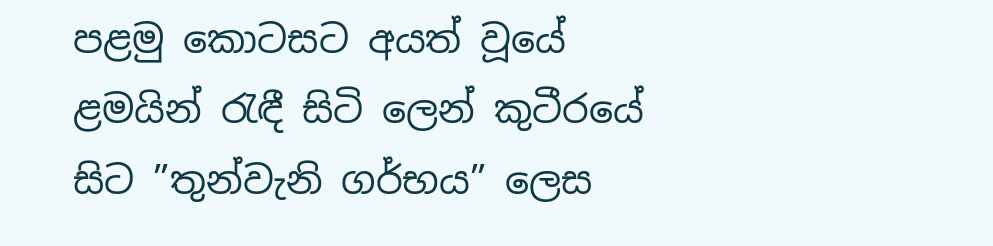පළමු කොටසට අයත් වූයේ ළමයින් රැඳී සිටි ලෙන් කුටීරයේ සිට ”තුන්වැනි ගර්භය” ලෙස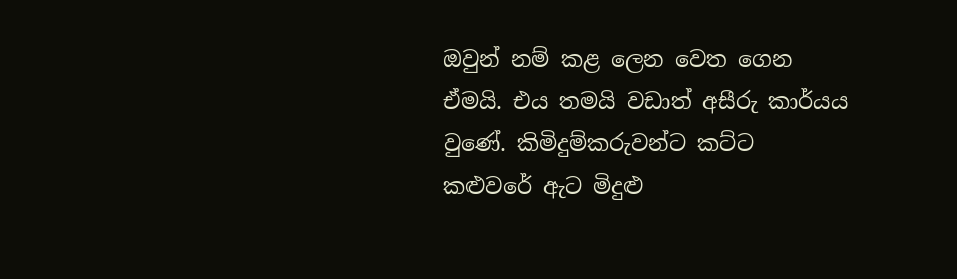ඔවුන් නම් කළ ලෙන වෙත ගෙන ඒමයි. එය තමයි වඩාත් අසීරු කාර්යය වුණේ. කිමිදුම්කරුවන්ට කට්ට කළුවරේ ඇට මිදුළු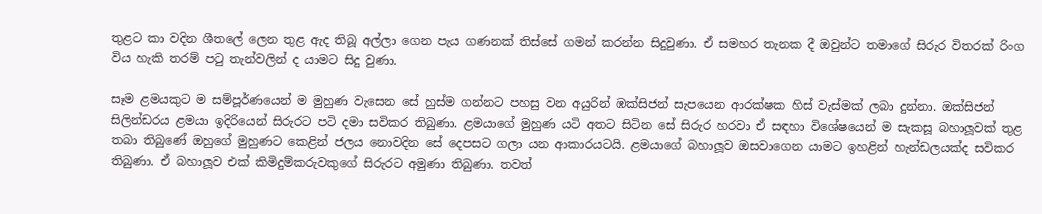තුළට කා වදින ශීතලේ ලෙන තුළ ඇද තිබූ අල්ලා ගෙන පැය ගණනක් තිස්සේ ගමන් කරන්න සිදුවුණා. ඒ සමහර තැනක දී ඔවුන්ට තමාගේ සිරුර විතරක් රිංග විය හැකි තරම් පටු තැන්වලින් ද යාමට සිදු වුණා.

සෑම ළමයකුට ම සම්පූර්ණයෙන් ම මුහුණ වැසෙන සේ හුස්ම ගන්නට පහසු වන අයුරින් ඹක්සිජන් සැපයෙන ආරක්ෂක හිස් වැස්මක් ලබා දුන්නා. ඔක්සිජන් සිලින්ඩරය ළමයා ඉදිරියෙන් සිරුරට පටි දමා සවිකර තිබුණා. ළමයාගේ මුහුණ යටි අතට සිටින සේ සිරුර හරවා ඒ සඳහා විශේෂයෙන් ම සැකසූ බහාලූවක් තුළ තබා තිබුණේ ඔහුගේ මුහුණට කෙළින් ජලය නොවදින සේ දෙපසට ගලා යන ආකාරයටයි. ළමයාගේ බහාලූව ඔසවාගෙන යාමට ඉහළින් හැන්ඩලයක්ද සවිකර තිබුණා. ඒ බහාලූව එක් කිමිදුම්කරුවකුගේ සිරුරට අමුණා තිබුණා. තවත්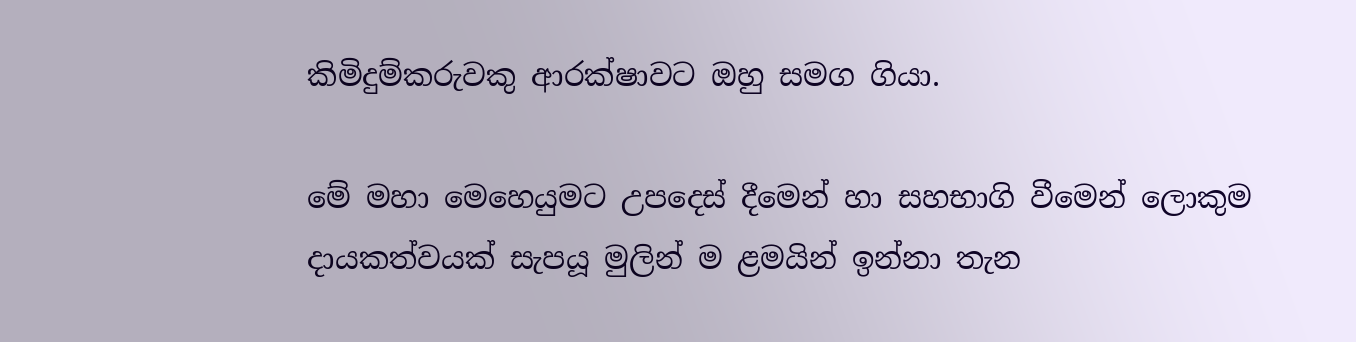කිමිදුම්කරුවකු ආරක්ෂාවට ඔහු සමග ගියා.

මේ මහා මෙහෙයුමට උපදෙස් දීමෙන් හා සහභාගි වීමෙන් ලොකුම දායකත්වයක් සැපයූ මුලින් ම ළමයින් ඉන්නා තැන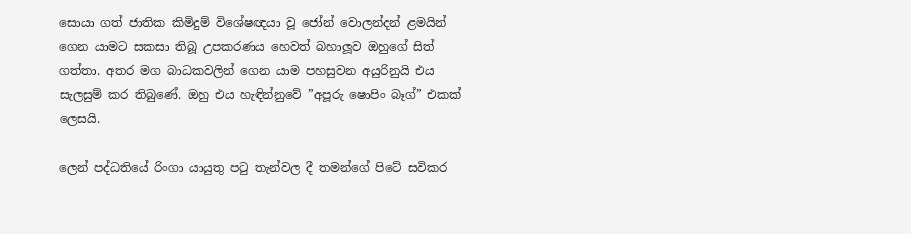සොයා ගත් ජාතික කිමිදුම් විශේෂඥයා වූ ජෝන් වොලන්දන් ළමයින් ගෙන යාමට සකසා තිබූ උපකරණය හෙවත් බහාලූව ඔහුගේ සිත් ගත්තා. අතර මග බාධකවලින් ගෙන යාම පහසුවන අයුරිනුයි එය සැලසුම් කර තිබුණේ. ඔහු එය හැඳින්නුවේ ”අපූරු ෂොපිං බෑග්” එකක් ලෙසයි.

ලෙන් පද්ධතියේ රිංගා යායුතු පටු තැන්වල දී තමන්ගේ පිටේ සවිකර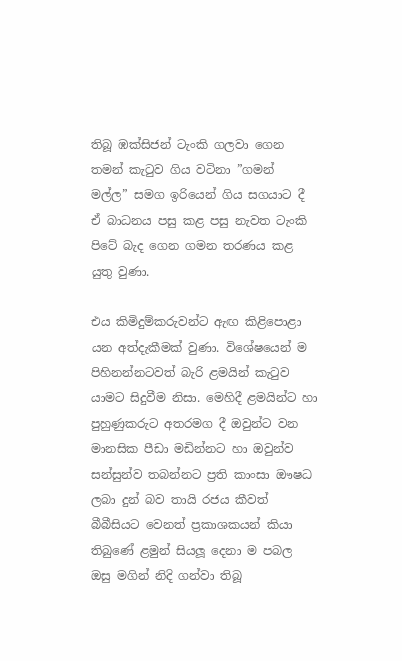තිබූ ඹක්සිජන් ටැංකි ගලවා ගෙන තමන් කැටුව ගිය වටිනා ”ගමන් මල්ල” සමග ඉරියෙන් ගිය සගයාට දී ඒ බාධනය පසු කළ පසු නැවත ටැංකි පිටේ බැද ගෙන ගමන තරණය කළ යුතු වුණා.

එය කිමිදුම්කරුවන්ට ඇඟ කිළිපොළා යන අත්දැකීමක් වුණා. විශේෂයෙන් ම පිහිනන්නටවත් බැරි ළමයින් කැටුව යාමට සිදුවීම නිසා. මෙහිදී ළමයින්ට හා පුහුණුකරුට අතරමග දී ඔවුන්ට වන මානසික පීඩා මඩින්නට හා ඔවුන්ව සන්සුන්ව තබන්නට ප්‍රති කාංසා ඖෂධ ලබා දුන් බව තායි රජය කීවත් බීබීසියට වෙනත් ප්‍රකාශකයන් කියා තිබුණේ ළමුන් සියලූ දෙනා ම පබල ඔසු මගින් නිදි ගන්වා තිබූ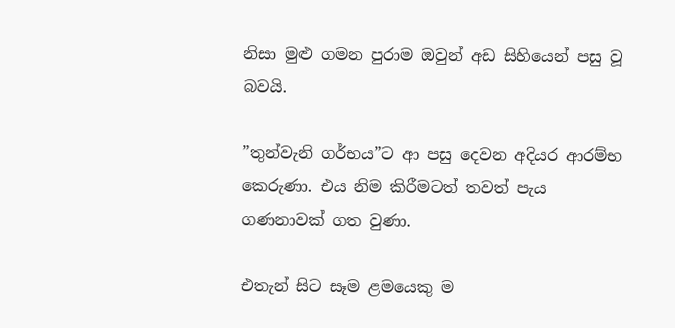නිසා මුළු ගමන පුරාම ඔවුන් අඩ සිහියෙන් පසු වූ බවයි.

”තුන්වැනි ගර්භය”ට ආ පසු දෙවන අදියර ආරම්භ කෙරුණා. එය නිම කිරීමටත් තවත් පැය ගණනාවක් ගත වුණා.

එතැන් සිට සෑම ළමයෙකු ම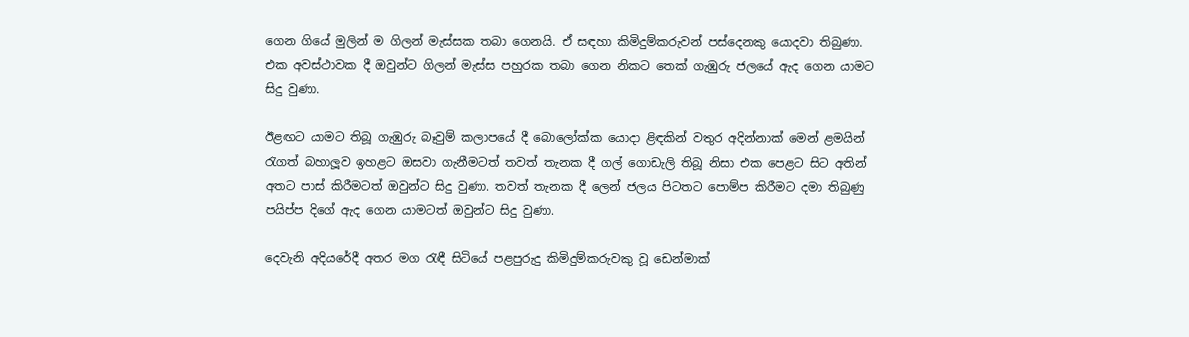ගෙන ගියේ මුලින් ම ගිලන් මැස්සක තබා ගෙනයි. ඒ සඳහා කිමිදුම්කරුවන් පස්දෙනකු යොදවා තිබුණා. එක අවස්ථාවක දී ඔවුන්ට ගිලන් මැස්ස පහුරක තබා ගෙන නිකට තෙක් ගැඹුරු ජලයේ ඇද ගෙන යාමට සිදු වුණා.

ඊළඟට යාමට තිබූ ගැඹුරු බෑවුම් කලාපයේ දී බොලෝක්ක යොදා ළිඳකින් වතුර අදින්නාක් මෙන් ළමයින් රැගත් බහාලූව ඉහළට ඔසවා ගැනීමටත් තවත් තැනක දී ගල් ගොඩැලි තිබූ නිසා එක පෙළට සිට අතින් අතට පාස් කිරීමටත් ඔවුන්ට සිදු වුණා. තවත් තැනක දී ලෙන් ජලය පිටතට පොම්ප කිරීමට දමා තිබුණු පයිප්ප දිගේ ඇද ගෙන යාමටත් ඔවුන්ට සිදු වුණා.

දෙවැනි අදියරේදී අතර මග රැඳී සිටියේ පළපුරුදු කිමිදුම්කරුවකු වූ ඩෙන්මාක්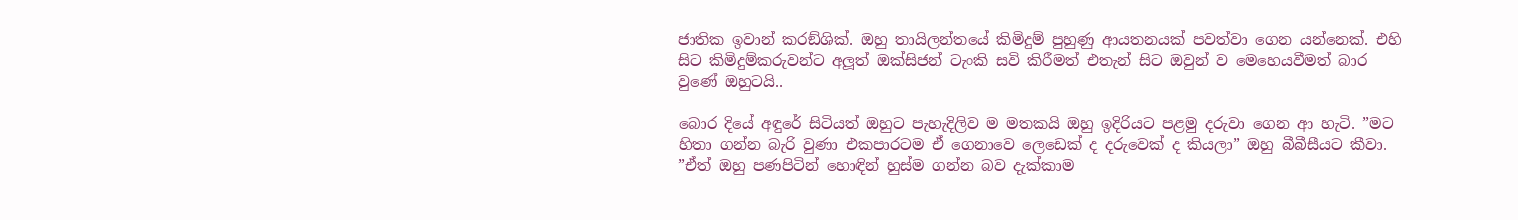ජාතික ඉවාන් කරඞ්ශික්. ඔහු තායිලන්තයේ කිමිදුම් පුහුණු ආයතනයක් පවත්වා ගෙන යන්නෙක්. එහි සිට කිමිදුම්කරුවන්ට අලූත් ඔක්සිජන් ටැංකි සවි කිරීමත් එතැන් සිට ඔවුන් ව මෙහෙයවීමත් බාර වුණේ ඔහුටයි..

බොර දියේ අඳුරේ සිටියත් ඔහුට පැහැදිලිව ම මතකයි ඔහු ඉදිරියට පළමු දරුවා ගෙන ආ හැටි. ”මට හිතා ගන්න බැරි වුණා එකපාරටම ඒ ගෙනාවෙ ලෙඩෙක් ද දරුවෙක් ද කියලා” ඔහු බීබීසීයට කීවා. ”ඒත් ඔහු පණපිටින් හොඳින් හුස්ම ගන්න බව දැක්කාම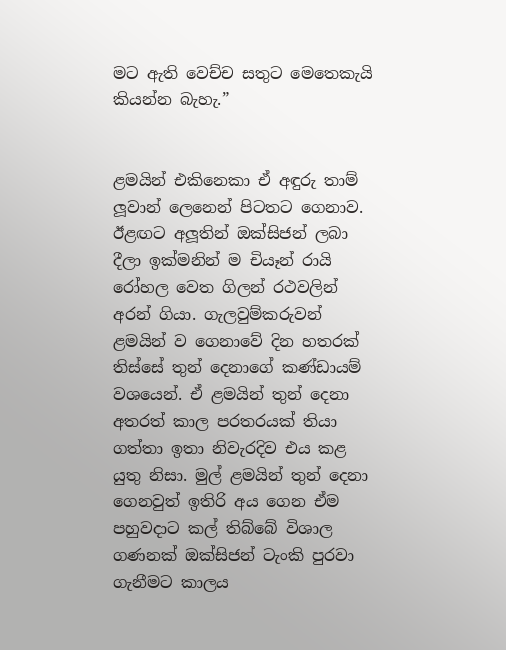මට ඇති වෙච්ච සතුට මෙතෙකැයි කියන්න බැහැ.”


ළමයින් එකිනෙකා ඒ අඳුරු තාම් ලූවාන් ලෙනෙන් පිටතට ගෙනාව. ඊළඟට අලූතින් ඔක්සිජන් ලබා දීලා ඉක්මනින් ම චියෑන් රායි රෝහල වෙත ගිලන් රථවලින් අරන් ගියා. ගැලවුම්කරුවන් ළමයින් ව ගෙනාවේ දින හතරක් තිස්සේ තුන් දෙනාගේ කණ්ඩායම් වශයෙන්. ඒ ළමයින් තුන් දෙනා අතරත් කාල පරතරයක් තියා ගත්තා ඉතා නිවැරදිව එය කළ යුතු නිසා. මුල් ළමයින් තුන් දෙනා ගෙනවුත් ඉතිරි අය ගෙන ඒම පහුවදාට කල් තිබ්බේ විශාල ගණනක් ඔක්සිජන් ටැංකි පුරවා ගැනීමට කාලය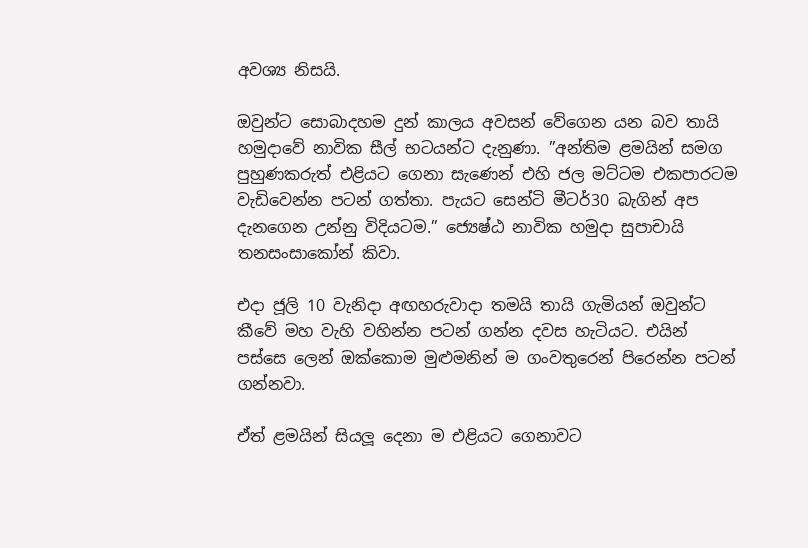අවශ්‍ය නිසයි.

ඔවුන්ට සොබාදහම දුන් කාලය අවසන් වේගෙන යන බව තායි හමුදාවේ නාවික සීල් භටයන්ට දැනුණා. ”අන්තිම ළමයින් සමග පුහුණකරුත් එළියට ගෙනා සැණෙන් එහි ජල මට්ටම එකපාරටම වැඩිවෙන්න පටන් ගත්තා. පැයට සෙන්ටි මීටර්30 බැගින් අප දැනගෙන උන්නු විදියටම.” ජ්‍යෙෂ්ඨ නාවික හමුදා සුපාචායි තනසංසාකෝන් කිවා.

එදා ජූලි 10 වැනිදා අඟහරුවාදා තමයි තායි ගැමියන් ඔවුන්ට කීවේ මහ වැහි වහින්න පටන් ගන්න දවස හැටියට. එයින් පස්සෙ ලෙන් ඔක්කොම මුළුමනින් ම ගංවතුරෙන් පිරෙන්න පටන් ගන්නවා.

ඒත් ළමයින් සියලූ දෙනා ම එළියට ගෙනාවට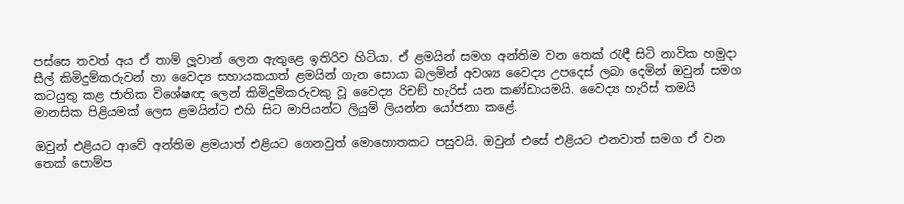පස්සෙ තවත් අය ඒ තාම් ලූවාන් ලෙන ඇතුළෙ ඉතිරිව හිටියා. ඒ ළමයින් සමග අන්තිම වන තෙක් රැඳී සිටි නාවික හමුදා සීල් කිමිදුම්කරුවන් හා වෛද්‍ය සහායකයාත් ළමයින් ගැන සොයා බලමින් අවශ්‍ය වෛද්‍ය උපදෙස් ලබා දෙමින් ඔවුන් සමග කටයුතු කළ ජාතික විශේෂඥ ලෙන් කිමිදුම්කරුවකු වූ වෛද්‍ය රිචඞ් හැරිස් යන කණ්ඩායමයි. වෛද්‍ය හැරිස් තමයි මානසික පිළියමක් ලෙස ළමයින්ට එහි සිට මාපියන්ට ලියුම් ලියන්න යෝජනා කළේ.

ඔවුන් එළියට ආවේ අන්තිම ළමයාත් එළියට ගෙනවුත් මොහොතකට පසුවයි. ඔවුන් එසේ එළියට එනවාත් සමග ඒ වන තෙක් පොම්ප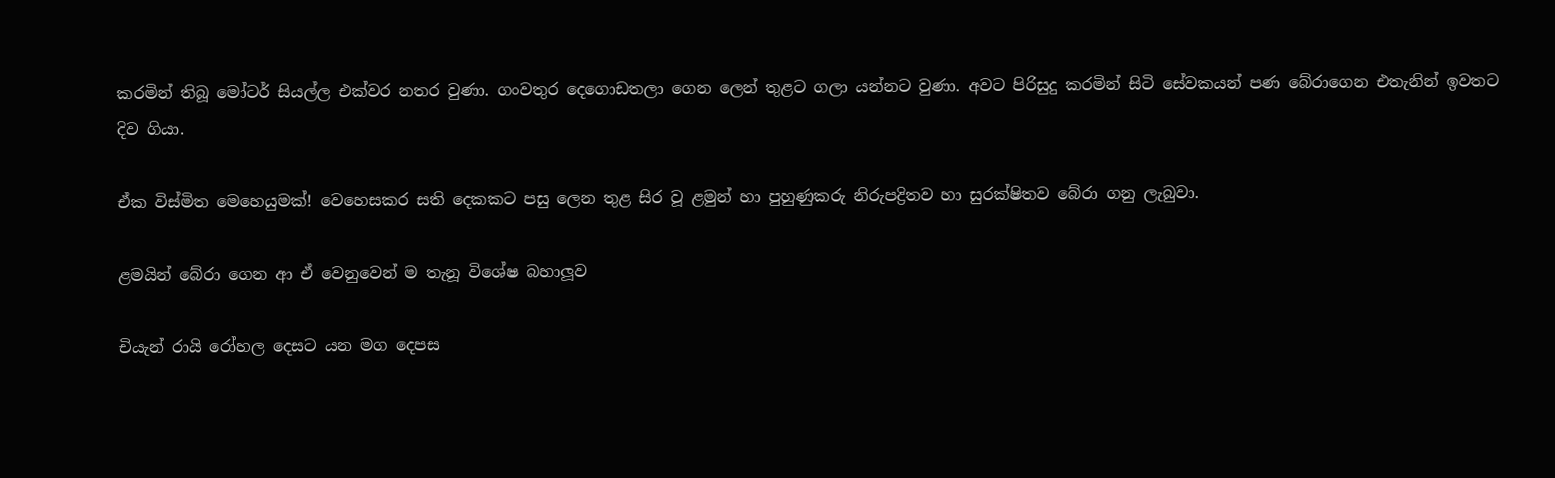කරමින් තිබූ මෝටර් සියල්ල එක්වර නතර වුණා. ගංවතුර දෙගොඩතලා ගෙන ලෙන් තුළට ගලා යන්නට වුණා. අවට පිරිසුදු කරමින් සිටි සේවකයන් පණ බේරාගෙන එතැනින් ඉවතට දිව ගියා.

ඒක විස්මිත මෙහෙයුමක්! වෙහෙසකර සති දෙකකට පසු ලෙන තුළ සිර වූ ළමුන් හා පුහුණුකරු නිරුපද්‍රිතව හා සුරක්ෂිතව බේරා ගනු ලැබුවා.

ළමයින් බේරා ගෙන ආ ඒ වෙනුවෙන් ම තැනූ විශේෂ බහාලූව

චියැන් රායි රෝහල දෙසට යන මග දෙපස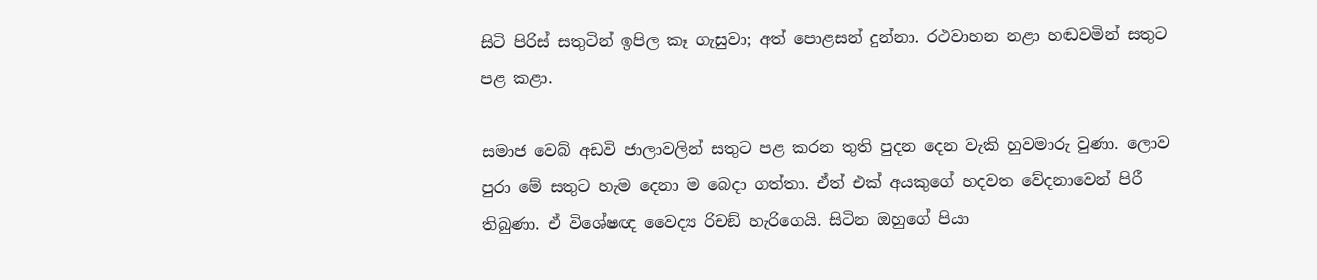සිටි පිරිස් සතුටින් ඉපිල කෑ ගැසුවා; අත් පොළසන් දුන්නා. රථවාහන නළා හඬවමින් සතුට පළ කළා.

සමාජ වෙබ් අඩවි ජාලාවලින් සතුට පළ කරන තුති පුදන දෙන වැකි හුවමාරු වුණා. ලොව පුරා මේ සතුට හැම දෙනා ම බෙදා ගත්තා. ඒත් එක් අයකුගේ හදවත වේදනාවෙන් පිරී තිබුණා. ඒ විශේෂඥ වෛද්‍ය රිචඞ් හැරිගෙයි. සිටින ඔහුගේ පියා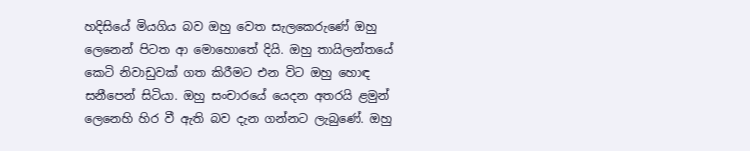හදිසියේ මියගිය බව ඔහු වෙත සැලකෙරුණේ ඔහු ලෙනෙන් පිටත ආ මොහොතේ දියි. ඔහු තායිලන්තයේ කෙටි නිවාඩුවක් ගත කිරීමට එන විට ඔහු හොඳ සනීපෙන් සිටියා. ඔහු සංචාරයේ යෙදන අතරයි ළමුන් ලෙනෙහි හිර වී ඇති බව දැන ගන්නට ලැබුණේ. ඔහු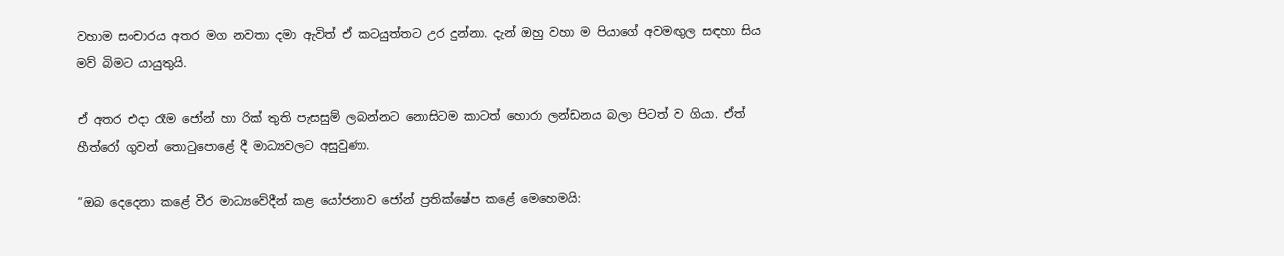වහාම සංචාරය අතර මග නවතා දමා ඇවිත් ඒ කටයුත්තට උර දුන්නා. දැන් ඔහු වහා ම පියාගේ අවමඟුල සඳහා සිය මව් බිමට යායුතුයි.

ඒ අතර එදා රෑම ජෝන් හා රික් තුති පැසසුම් ලබන්නට නොසිටම කාටත් හොරා ලන්ඩනය බලා පිටත් ව ගියා. ඒත් හීත්රෝ ගුවන් තොටුපොළේ දී මාධ්‍යවලට අසුවුණා.

”ඔබ දෙදෙනා කළේ වීර මාධ්‍යවේදීන් කළ යෝජනාව ජෝන් ප්‍රතික්ෂේප කළේ මෙහෙමයි: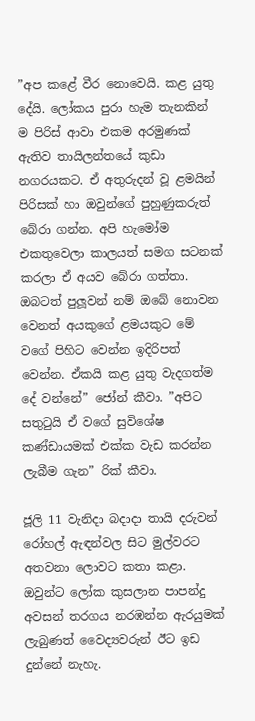”අප කළේ වීර නොවෙයි. කළ යුතු දේයි. ලෝකය පුරා හැම තැනකින් ම පිරිස් ආවා එකම අරමුණක් ඇතිව තායිලන්තයේ කුඩා නගරයකට. ඒ අතුරුදන් වූ ළමයින් පිරිසක් හා ඔවුන්ගේ පුහුණුකරුත් බේරා ගන්න. අපි හැමෝම එකතුවෙලා කාලයත් සමග සටනක් කරලා ඒ අයව බේරා ගත්තා. ඔබටත් පුලූවන් නම් ඔබේ නොවන වෙනත් අයකුගේ ළමයකුට මේ වගේ පිහිට වෙන්න ඉදිරිපත් වෙන්න. ඒකයි කළ යුතු වැදගත්ම දේ වන්නේ” ජෝන් කීවා. ”අපිට සතුටුයි ඒ වගේ සුවිශේෂ කණ්ඩායමක් එක්ක වැඩ කරන්න ලැබීම ගැන” රික් කීවා.

ජූලි 11 වැනිදා බදාදා තායි දරුවන් රෝහල් ඇඳන්වල සිට මුල්වරට අතවනා ලොවට කතා කළා. ඔවුන්ට ලෝක කුසලාන පාපන්දු අවසන් තරගය නරඹන්න ඇරයුමක් ලැබුණත් වෛද්‍යවරුන් ඊට ඉඩ දුන්නේ නැහැ.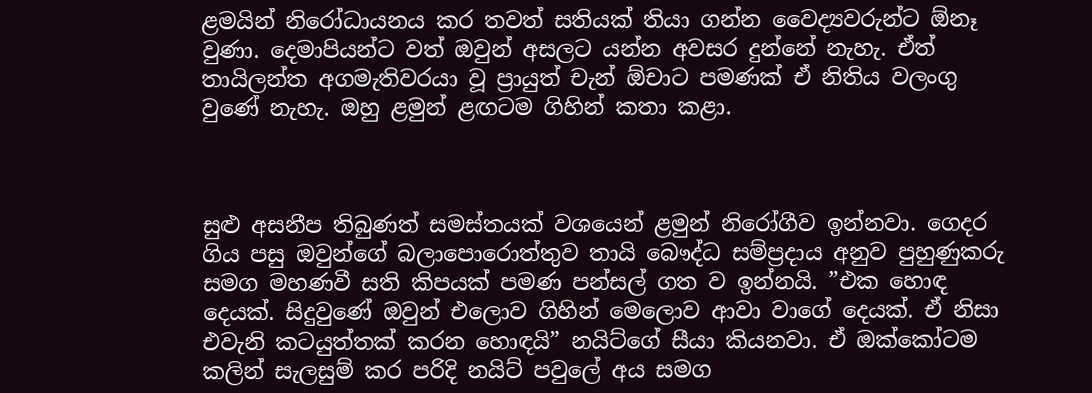ළමයින් නිරෝධායනය කර තවත් සතියක් තියා ගන්න වෛද්‍යවරුන්ට ඕනෑ වුණා. දෙමාපියන්ට වත් ඔවුන් අසලට යන්න අවසර දුන්නේ නැහැ. ඒත් තායිලන්ත අගමැතිවරයා වූ ප්‍රායුත් චැන් ඕචාට පමණක් ඒ නිතිය වලංගු වුණේ නැහැ. ඔහු ළමුන් ළඟටම ගිහින් කතා කළා.



සුළු අසනීප තිබුණත් සමස්තයක් වශයෙන් ළමුන් නිරෝගීව ඉන්නවා. ගෙදර ගිය පසු ඔවුන්ගේ බලාපොරොත්තුව තායි බෞද්ධ සම්ප්‍රදාය අනුව පුහුණුකරු සමග මහණවී සති කිපයක් පමණ පන්සල් ගත ව ඉන්නයි. ”එක හොඳ දෙයක්. සිදුවුණේ ඔවුන් එලොව ගිහින් මෙලොව ආවා වාගේ දෙයක්. ඒ නිසා එවැනි කටයුත්තක් කරන හොඳයි” නයිට්ගේ සීයා කියනවා. ඒ ඔක්කෝටම කලින් සැලසුම් කර පරිදි නයිට් පවුලේ අය සමග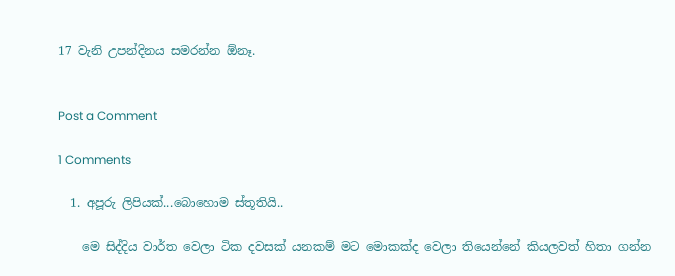17 වැනි උපන්දිනය සමරන්න ඕනෑ.


Post a Comment

1 Comments

  1. අපූරු ලිපියක්...බොහොම ස්තූතියි..

    මෙ සිද්දිය වාර්ත වෙලා ටික දවසක් යනකම් මට මොකක්ද වෙලා තියෙන්නේ කියලවත් හිතා ගන්න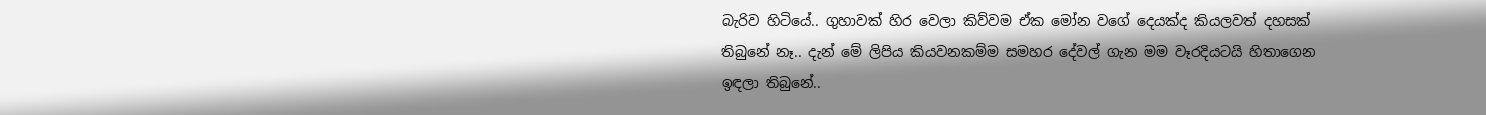බැරිව හිටියේ.. ගුහාවක් හිර වෙලා කිව්වම ඒක මෝන වගේ දෙයක්ද කියලවත් දහසක් තිබුනේ නෑ.. දැන් මේ ලිපිය කියවනකම්ම සමහර දේවල් ගැන මම වෑරදියටයි හිතාගෙන ඉඳලා තිබුනේ..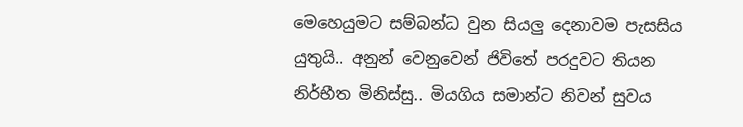මෙහෙයුමට සම්බන්ධ වුන සියලු දෙනාවම පැසසිය යුතුයි.. අනුන් වෙනුවෙන් ජිවිතේ පරදුවට තියන නිර්භීත මිනිස්සු.. මියගිය සමාන්ට නිවන් සුවය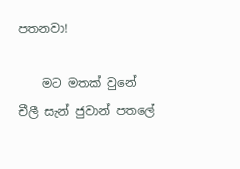පතනවා!

    මට මතක් වුනේ චීලී සැන් ජුවාන් පතලේ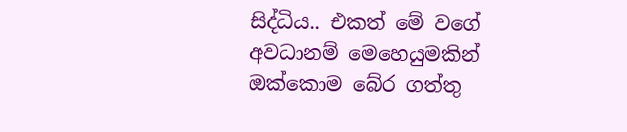සිද්ධිය.. එකත් මේ වගේ අවධානම් මෙහෙයුමකින් ඔක්කොම බේර ගත්තු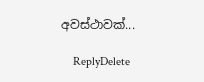අවස්ථාවක්...

    ReplyDelete